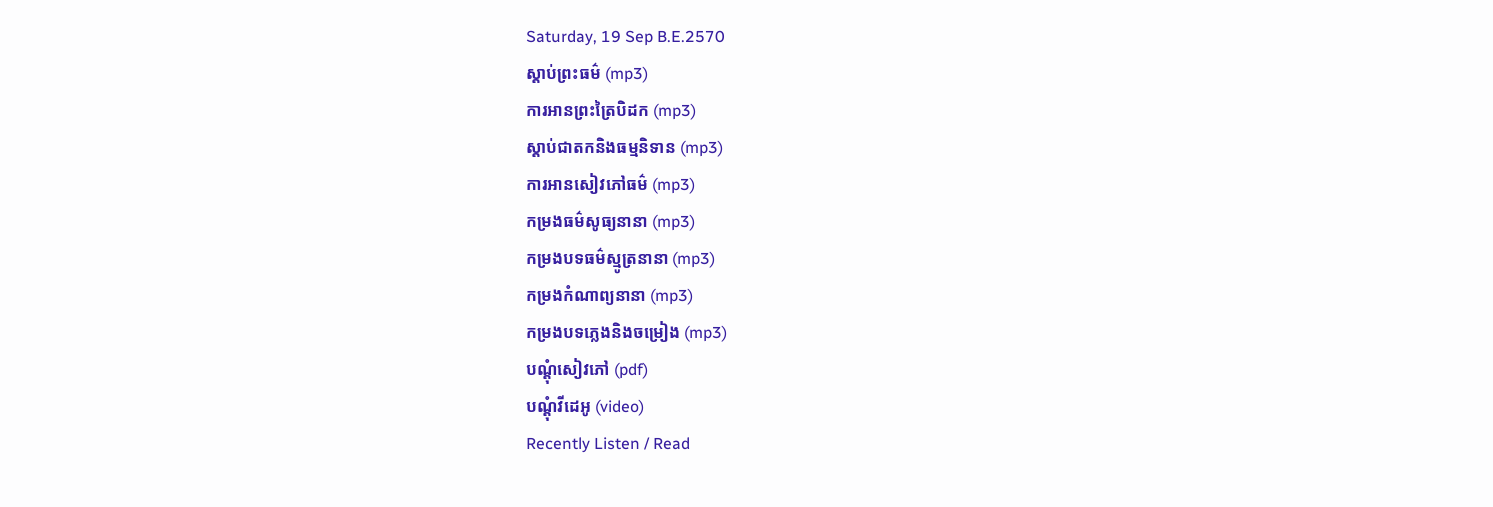Saturday, 19 Sep B.E.2570
ស្តាប់ព្រះធម៌ (mp3)
ការអានព្រះត្រៃបិដក (mp3)
ស្តាប់ជាតកនិងធម្មនិទាន (mp3)
ការអានសៀវភៅធម៌ (mp3)
កម្រងធម៌សូធ្យនានា (mp3)
កម្រងបទធម៌ស្មូត្រនានា (mp3)
កម្រងកំណាព្យនានា (mp3)
កម្រងបទភ្លេងនិងចម្រៀង (mp3)
បណ្តុំសៀវភៅ (pdf)
បណ្តុំវីដេអូ (video)
Recently Listen / Read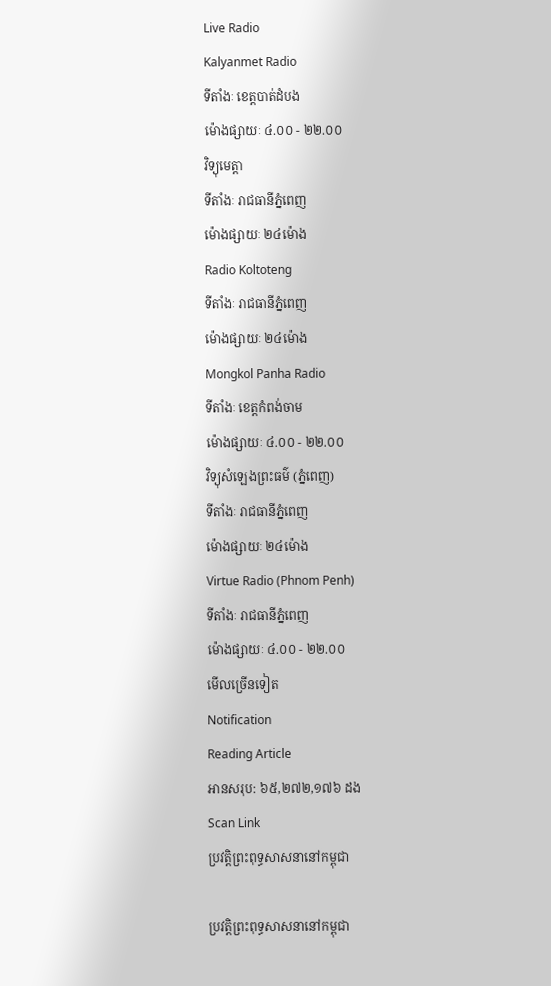Live Radio
Kalyanmet Radio
ទីតាំងៈ ខេត្តបាត់ដំបង
ម៉ោងផ្សាយៈ ៤.០០ - ២២.០០
វិទ្យុមេត្តា
ទីតាំងៈ រាជធានីភ្នំពេញ
ម៉ោងផ្សាយៈ ២៤ម៉ោង
Radio Koltoteng
ទីតាំងៈ រាជធានីភ្នំពេញ
ម៉ោងផ្សាយៈ ២៤ម៉ោង
Mongkol Panha Radio
ទីតាំងៈ ខេត្តកំពង់ចាម
ម៉ោងផ្សាយៈ ៤.០០ - ២២.០០
វិទ្យុសំឡេងព្រះធម៌ (ភ្នំពេញ)
ទីតាំងៈ រាជធានីភ្នំពេញ
ម៉ោងផ្សាយៈ ២៤ម៉ោង
Virtue Radio (Phnom Penh)
ទីតាំងៈ រាជធានីភ្នំពេញ
ម៉ោងផ្សាយៈ ៤.០០ - ២២.០០
មើលច្រើនទៀត
Notification
Reading Article
អានសរុប: ៦៥,២៧២,១៧៦ ដង
Scan Link
ប្រវត្តិព្រះពុទ្ធសាសនានៅកម្ពុជា

ប្រវត្តិព្រះពុទ្ធសាសនានៅកម្ពុជា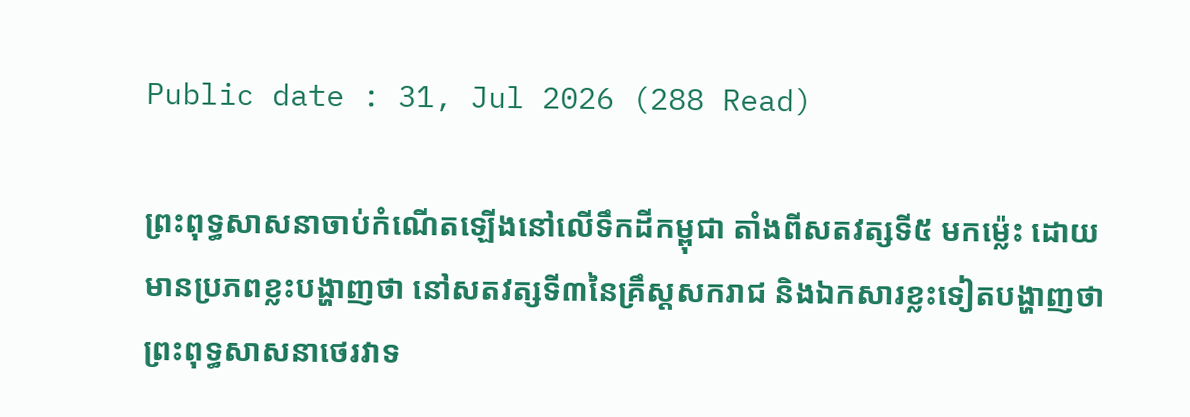Public date : 31, Jul 2026 (288 Read)

ព្រះពុទ្ធសាសនាចាប់កំណើតឡើងនៅលើទឹកដីកម្ពុជា តាំងពីសតវត្សទី៥ មកម្ល៉េះ ដោយមានប្រភពខ្លះបង្ហាញថា នៅសតវត្សទី៣នៃគ្រឹស្តសករាជ និងឯកសារខ្លះទៀតបង្ហាញថា ព្រះពុទ្ធសាសនាថេរវាទ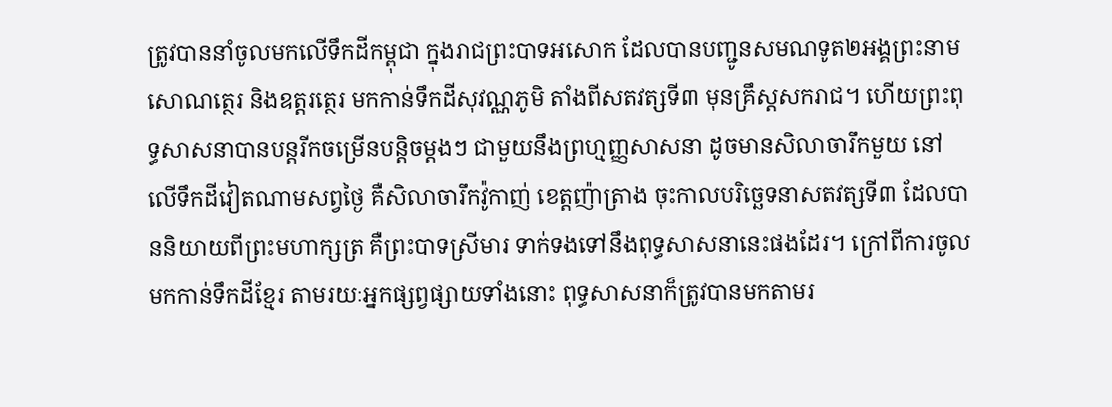ត្រូវបាននាំចូលមកលើទឹកដីកម្ពុជា ក្នុងរាជព្រះបាទអសោក ដែលបានបញ្ជូនសមណទូត២អង្គព្រះនាម សោណត្ថេរ និងឧត្តរត្ថេរ មកកាន់ទឹកដីសុវណ្ណភូមិ តាំងពីសតវត្សទី៣ មុនគ្រឹស្តសករាជ។ ហើយព្រះពុទ្ធសាសនាបានបន្តរីកចម្រើនបន្តិចម្តងៗ ជាមួយនឹងព្រហ្មញ្ញសាសនា ដូចមានសិលាចារឹកមួយ នៅលើទឹកដីវៀតណាមសព្វថ្ងៃ គឺសិលាចារឹកវ៉ូកាញ់ ខេត្តញ៉ាត្រាង ចុះកាលបរិច្ឆេទនាសតវត្សទី៣ ដែលបាននិយាយពីព្រះមហាក្សត្រ គឺព្រះបាទស្រីមារ ទាក់ទងទៅនឹងពុទ្ធសាសនានេះផងដែរ។ ក្រៅពីការចូលមកកាន់ទឹកដីខ្មែរ តាមរយៈអ្នកផ្សព្វផ្សាយទាំងនោះ ពុទ្ធសាសនាក៏ត្រូវបានមកតាមរ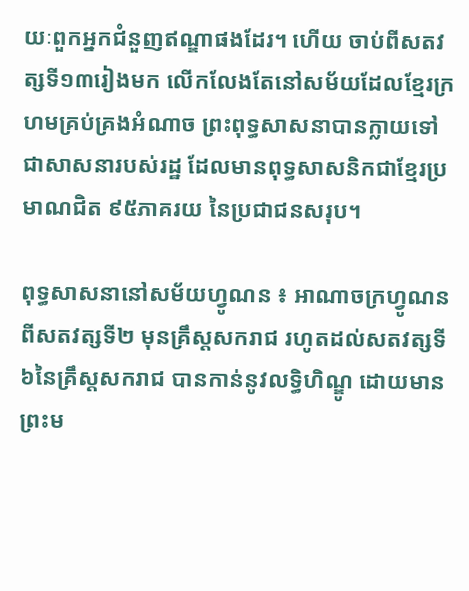យៈពួកអ្នកជំនួញឥណ្ឌាផងដែរ។ ហើយ ចាប់ពីសតវត្សទី១៣រៀងមក លើកលែងតែនៅសម័យដែលខ្មែរក្រហមគ្រប់គ្រងអំណាច ព្រះពុទ្ធសាសនាបានក្លាយទៅជាសាសនារបស់រដ្ឋ ដែលមានពុទ្ធសាសនិកជាខ្មែរប្រមាណជិត ៩៥ភាគរយ នៃប្រជាជនសរុប។

ពុទ្ធសាសនានៅសម័យហ្វូណន ៖ អាណាចក្រហ្វូណនពីសតវត្សទី២ មុនគ្រឹស្តសករាជ រហូតដល់សតវត្សទី៦នៃគ្រឹស្តសករាជ បានកាន់នូវលទ្ធិហិណ្ឌូ ដោយមានព្រះម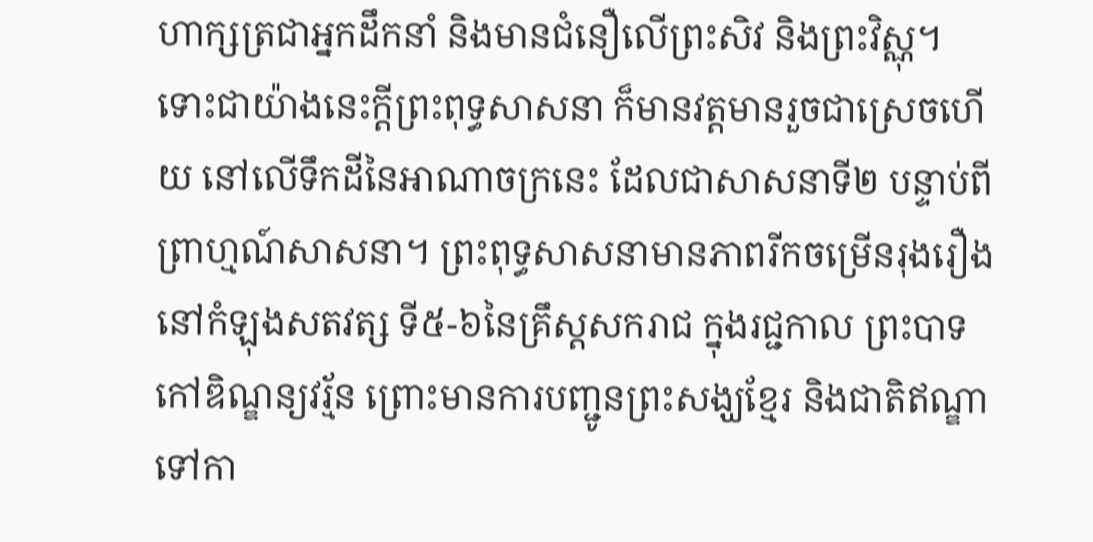ហាក្សត្រជាអ្នកដឹកនាំ និងមានជំនឿលើព្រះសិវ និងព្រះវិស្ណុ។ ទោះជាយ៉ាងនេះក្ដីព្រះពុទ្ធសាសនា ក៏មានវត្តមានរួចជាស្រេចហើយ នៅលើទឹកដីនៃអាណាចក្រនេះ ដែលជាសាសនាទី២ បន្ទាប់ពី ព្រាហ្មណ៍សាសនា។ ព្រះពុទ្ធសាសនាមានភាពរីកចម្រើនរុងរឿង នៅកំឡុងសតវត្ស ទី៥-៦នៃគ្រឹស្តសករាជ ក្នុងរជ្ជកាល ព្រះបាទកៅឌិណ្ឌន្យវរ្ម័ន ព្រោះមានការបញ្ជូនព្រះសង្ឃខ្មែរ និងជាតិឥណ្ឌា ទៅកា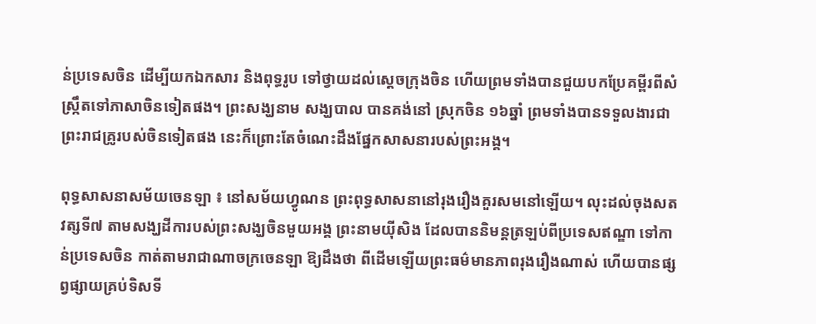ន់ប្រទេសចិន ដើម្បីយកឯកសារ និងពុទ្ធរូប ទៅថ្វាយដល់ស្ដេចក្រុងចិន ហើយព្រមទាំងបានជួយបកប្រែគម្ពីរពីសំស្ក្រឹតទៅភាសាចិនទៀតផង។ ព្រះសង្ឃនាម សង្ឃបាល បានគង់នៅ ស្រុកចិន ១៦ឆ្នាំ ព្រមទាំងបានទទួលងារជា ព្រះរាជគ្រូរបស់ចិនទៀតផង នេះក៏ព្រោះតែចំណេះដឹងផ្នែកសាសនារបស់ព្រះអង្គ។

ពុទ្ធសាសនាសម័យចេនឡា ៖ នៅសម័យហ្វូណន ព្រះពុទ្ធសាសនានៅរុងរឿងគួរសមនៅឡើយ។ លុះដល់ចុងសតវត្សទី៧ តាមសង្ឃដីការបស់ព្រះសង្ឃចិនមួយអង្គ ព្រះនាមយ៉ីសិង ដែលបាននិមន្តត្រឡប់ពីប្រទេសឥណ្ឌា ទៅកាន់ប្រទេសចិន កាត់តាមរាជាណាចក្រចេនឡា ឱ្យដឹងថា ពីដើមឡើយព្រះធម៌មានភាពរុងរឿងណាស់ ហើយបានផ្សព្វផ្សាយគ្រប់ទិសទី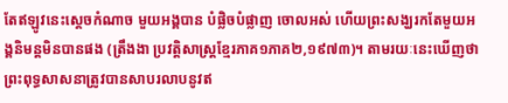តែឥឡូវនេះស្ដេចកំណាច មួយអង្គបាន បំផ្លិចបំផ្លាញ ចោលអស់ ហើយព្រះសង្ឃរកតែមួយអង្គនិមន្តមិនបានផង (ត្រឹងងា ប្រវត្តិសាស្ត្រខ្មែរភាគ១ភាគ២,១៩៧៣)។ តាមរយៈនេះឃើញថាព្រះពុទ្ធសាសនាត្រូវបានសាបរលាបនូវឥ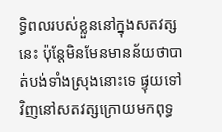ទ្ធិពលរបស់ខ្លួននៅក្នុងសតវត្សនេះ ប៉ុន្តែមិនមែនមានន័យថាបាត់បង់ទាំងស្រុងនោះទេ ផ្ទុយទៅវិញនៅសតវត្សក្រោយមកពុទ្ធ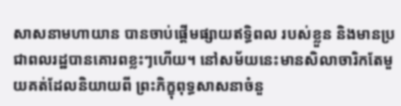សាសនាមហាយាន បានចាប់ផ្ដើមផ្សាយឥទ្ធិពល របស់ខ្លួន និងមានប្រជាពលរដ្ឋបានគោរពខ្លះៗហើយ។ នៅសម័យនេះមានសិលាចារិកតែមួយគត់ដែលនិយាយពី ព្រះភិក្ខុពុទ្ធសាសនាចំនួ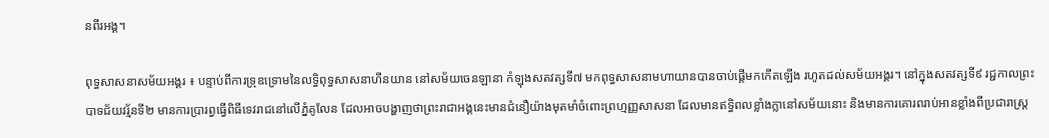នពីរអង្គ។

ពុទ្ធសាសនាសម័យអង្គរ ៖ បន្ទាប់ពីការទ្រុឌទ្រោមនៃលទ្ធិពុទ្ធសាសនាហីនយាន នៅសម័យចេនឡានា កំឡុងសតវត្សទី៧ មកពុទ្ធសាសនាមហាយានបានចាប់ផ្តើមកកើតឡើង រហូតដល់សម័យអង្គរ។ នៅក្នុងសតវត្សទី៩ រជ្ជកាលព្រះបាទជ័យវរ្ម័នទី២ មានការប្រារព្វធ្វើពិធីទេវរាជនៅលើភ្នំគូលែន ដែលអាចបង្ហាញថាព្រះរាជាអង្គនេះមានជំនឿយ៉ាងមុតមាំចំពោះព្រហ្មញ្ញសាសនា ដែលមានឥទ្ធិពលខ្លាំងក្លានៅសម័យនោះ និងមានការគោរពរាប់អានខ្លាំងពីប្រជារាស្ត្រ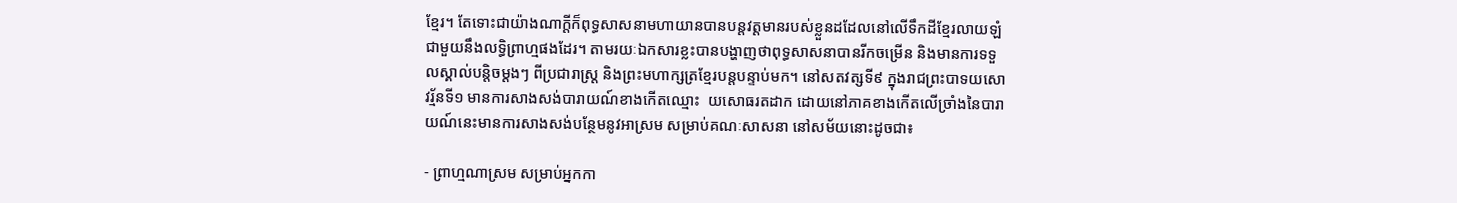ខ្មែរ។ តែទោះជាយ៉ាងណាក្ដីក៏ពុទ្ធសាសនាមហាយានបានបន្តវត្តមានរបស់ខ្លួនដដែលនៅលើទឹកដីខ្មែរលាយឡំជាមួយនឹងលទ្ធិព្រាហ្មផងដែរ។ តាមរយៈឯកសារខ្លះបានបង្ហាញថាពុទ្ធសាសនាបានរីកចម្រើន និងមានការទទួលស្គាល់បន្តិចម្ដងៗ ពីប្រជារាស្ត្រ និងព្រះមហាក្សត្រខ្មែរបន្តបន្ទាប់មក។ នៅសតវត្សទី៩ ក្នុងរាជព្រះបាទយសោវរ្ម័នទី១ មានការសាងសង់បារាយណ៍ខាងកើតឈ្មោះ  យសោធរតដាក ដោយនៅភាគខាងកើតលើច្រាំងនៃបារាយណ៍នេះមានការសាងសង់បន្ថែមនូវអាស្រម សម្រាប់គណៈសាសនា នៅសម័យនោះដូចជា៖

- ព្រាហ្មណាស្រម សម្រាប់អ្នកកា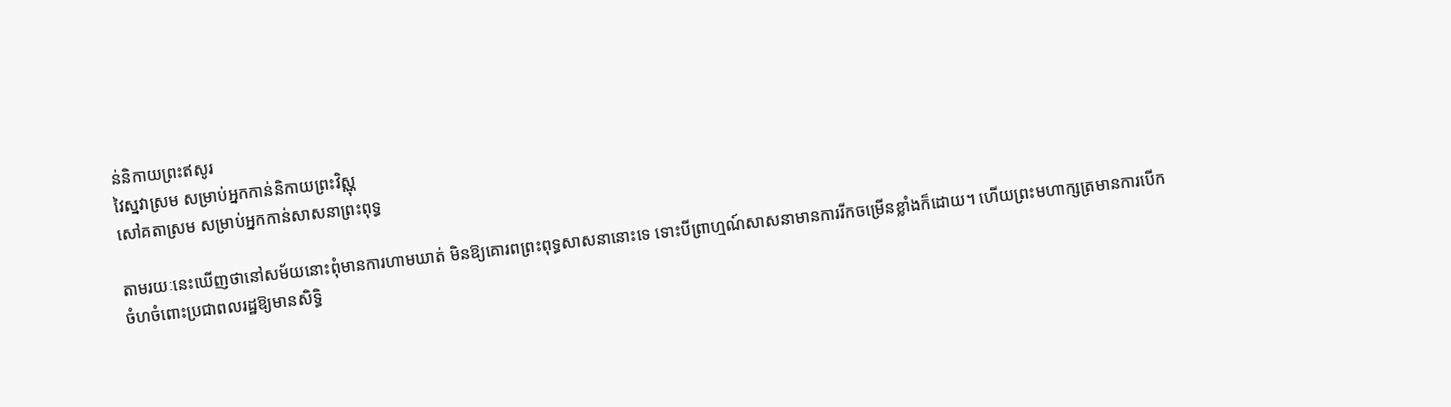ន់និកាយព្រះឥសូរ
វៃស្នវាស្រម សម្រាប់អ្នកកាន់និកាយព្រះវិស្ណុ
សៅគតាស្រម សម្រាប់អ្នកកាន់សាសនាព្រះពុទ្ធ

តាមរយៈនេះឃើញថានៅសម័យនោះពុំមានការហាមឃាត់ មិនឱ្យគោរពព្រះពុទ្ធសាសនានោះទេ ទោះបីព្រាហ្មណ៍សាសនាមានការរីកចម្រើនខ្លាំងក៏ដោយ។ ហើយព្រះមហាក្សត្រមានការបើកចំហចំពោះប្រជាពលរដ្ឋឱ្យមានសិទ្ធិ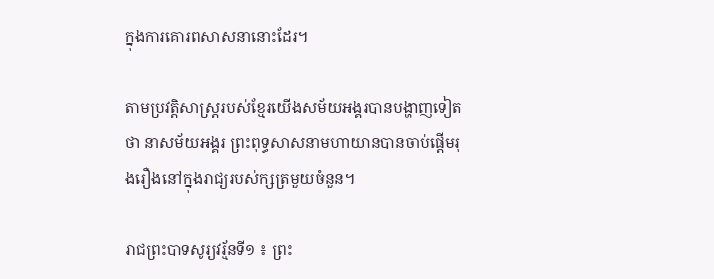ក្នុងការគោរពសាសនានោះដែរ។

តាមប្រវត្តិសាស្ត្ររបស់ខ្មែរយើងសម័យអង្គរបានបង្ហាញទៀតថា នាសម័យអង្គរ ព្រះពុទ្ធសាសនាមហាយានបានចាប់ផ្ដើមរុងរឿងនៅក្នុងរាជ្យរបស់ក្សត្រមួយចំនួន។

រាជព្រះបាទសូរ្យវរ្ម័នទី១ ៖ ព្រះ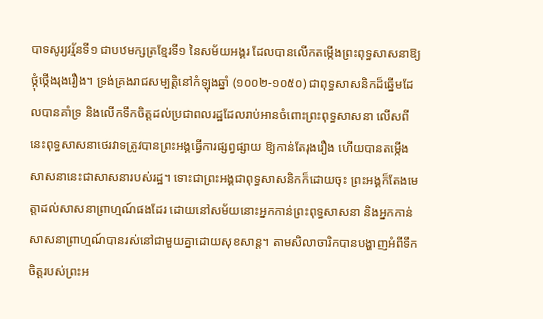បាទសូរ្យវរ្ម័នទី១ ជាបឋមក្សត្រខ្មែរទី១ នៃសម័យអង្គរ ដែលបានលើកតម្កើងព្រះពុទ្ធសាសនាឱ្យថ្កុំថ្កើងរុងរឿង។ ទ្រង់គ្រងរាជសម្បត្តិនៅកំឡុងឆ្នាំ (១០០២-១០៥០) ជាពុទ្ធសាសនិកដ៏ឆ្នើមដែលបានគាំទ្រ និងលើកទឹកចិត្តដល់ប្រជាពលរដ្ឋដែលរាប់អានចំពោះព្រះពុទ្ធសាសនា លើសពីនេះពុទ្ធសាសនាថេរវាទត្រូវបានព្រះអង្គធ្វើការផ្សព្វផ្សាយ ឱ្យកាន់តែរុងរឿង ហើយបានតម្កើងសាសនានេះជាសាសនារបស់រដ្ឋ។ ទោះជាព្រះអង្គជាពុទ្ធសាសនិកក៏ដោយចុះ ព្រះអង្គក៏តែងមេត្តាដល់សាសនាព្រាហ្មណ៍ផងដែរ ដោយនៅសម័យនោះអ្នកកាន់ព្រះពុទ្ធសាសនា និងអ្នកកាន់សាសនាព្រាហ្មណ៍បានរស់នៅជាមួយគ្នាដោយសុខសាន្ត។ តាមសិលាចារិកបានបង្ហាញអំពីទឹកចិត្តរបស់ព្រះអ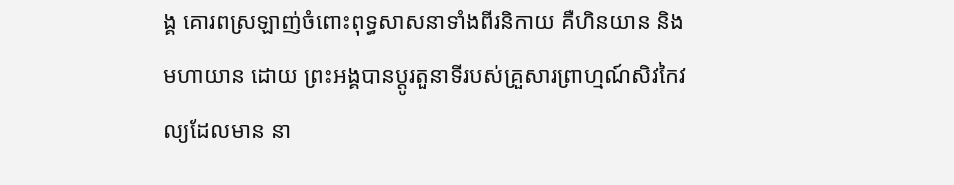ង្គ គោរពស្រឡាញ់ចំពោះពុទ្ធសាសនាទាំងពីរនិកាយ គឺហិនយាន និងមហាយាន ដោយ ព្រះអង្គបានប្ដូរតួនាទីរបស់គ្រួសារព្រាហ្មណ៍សិវកៃវល្យដែលមាន នា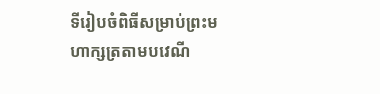ទីរៀបចំពិធីសម្រាប់ព្រះមហាក្សត្រតាមបវេណី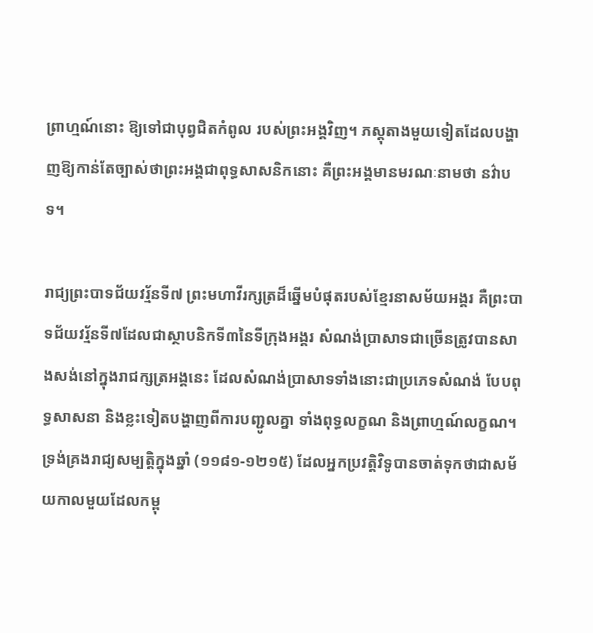ព្រាហ្មណ៍នោះ ឱ្យទៅជាបុព្វជិតកំពូល របស់ព្រះអង្គវិញ។ ភស្ដុតាងមួយទៀតដែលបង្ហាញឱ្យកាន់តែច្បាស់ថាព្រះអង្គជាពុទ្ធសាសនិកនោះ គឺព្រះអង្គមានមរណៈនាមថា នវ៌ាបទ។

រាជ្យព្រះបាទជ័យវរ្ម័នទី៧ ព្រះមហាវីរក្សត្រដ៏ឆ្នើមបំផុតរបស់ខ្មែរនាសម័យអង្គរ គឺព្រះបាទជ័យវរ្ម័នទី៧ដែលជាស្ថាបនិកទី៣នៃទីក្រុងអង្គរ សំណង់ប្រាសាទជាច្រើនត្រូវបានសាងសង់នៅក្នុងរាជក្សត្រអង្គនេះ ដែលសំណង់ប្រាសាទទាំងនោះជាប្រភេទសំណង់ បែបពុទ្ធសាសនា និងខ្លះទៀតបង្ហាញពីការបញ្ជូលគ្នា ទាំងពុទ្ធលក្ខណ និងព្រាហ្មណ៍លក្ខណ។ ទ្រង់គ្រងរាជ្យសម្បត្តិក្នុងឆ្នាំ (១១៨១-១២១៥) ដែលអ្នកប្រវត្តិវិទូបានចាត់ទុកថាជាសម័យកាលមួយដែលកម្ពុ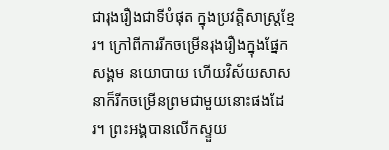ជារុងរឿងជាទីបំផុត ក្នុងប្រវត្តិសាស្ត្រខ្មែរ។ ក្រៅពីការរីកចម្រើនរុងរឿងក្នុងផ្នែកសង្គម នយោបាយ ហើយវិស័យសាសនាក៏រីកចម្រើនព្រមជាមួយនោះផងដែរ។ ព្រះអង្គបានលើកស្ទួយ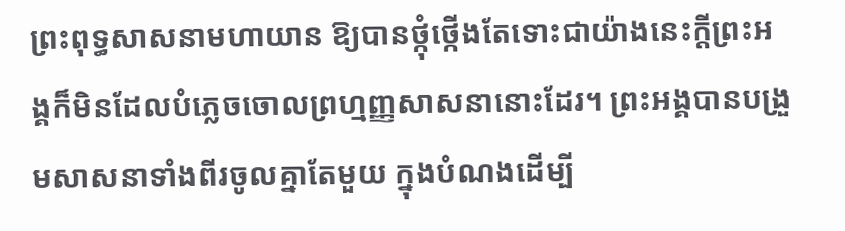ព្រះពុទ្ធសាសនាមហាយាន ឱ្យបានថ្កុំថ្កើងតែទោះជាយ៉ាងនេះក្ដីព្រះអង្គក៏មិនដែលបំភ្លេចចោលព្រហ្មញ្ញសាសនានោះដែរ។ ព្រះអង្គបានបង្រួមសាសនាទាំងពីរចូលគ្នាតែមួយ ក្នុងបំណងដើម្បី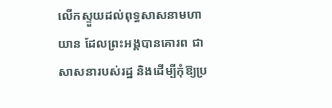លើកស្ទួយដល់ពុទ្ធសាសនាមហាយាន ដែលព្រះអង្គបានគោរព ជាសាសនារបស់រដ្ឋ និងដើម្បីកុំឱ្យប្រ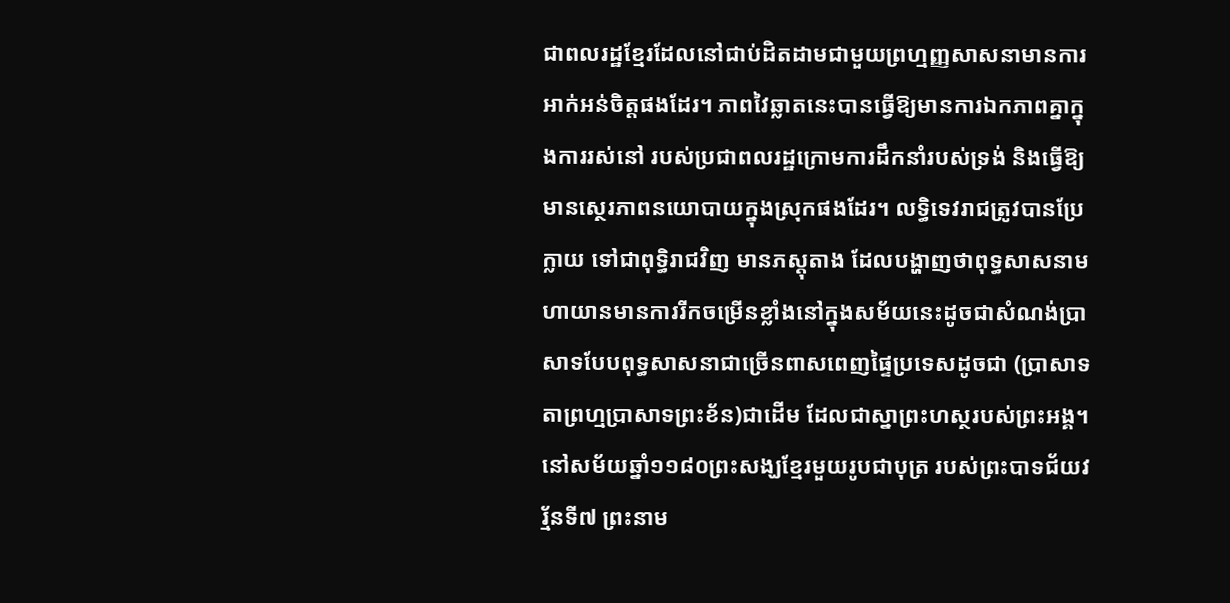ជាពលរដ្ឋខ្មែរដែលនៅជាប់ដិតដាមជាមួយព្រហ្មញ្ញសាសនាមានការអាក់អន់ចិត្តផងដែរ។ ភាពវៃឆ្លាតនេះបានធ្វើឱ្យមានការឯកភាពគ្នាក្នុងការរស់នៅ របស់ប្រជាពលរដ្ឋក្រោមការដឹកនាំរបស់ទ្រង់ និងធ្វើឱ្យមានស្ថេរភាពនយោបាយក្នុងស្រុកផងដែរ។ លទ្ធិទេវរាជត្រូវបានប្រែក្លាយ ទៅជាពុទ្ធិរាជវិញ មានភស្ដុតាង ដែលបង្ហាញថាពុទ្ធសាសនាមហាយានមានការរីកចម្រើនខ្លាំងនៅក្នុងសម័យនេះដូចជាសំណង់ប្រាសាទបែបពុទ្ធសាសនាជាច្រើនពាសពេញផ្ទៃប្រទេសដូចជា (ប្រាសាទតាព្រហ្មប្រាសាទព្រះខ័ន)ជាដើម ដែលជាស្នាព្រះហស្ថរបស់ព្រះអង្គ។ នៅសម័យឆ្នាំ១១៨០ព្រះសង្ឃខ្មែរមួយរូបជាបុត្រ របស់ព្រះបាទជ័យវរ្ម័នទី៧ ព្រះនាម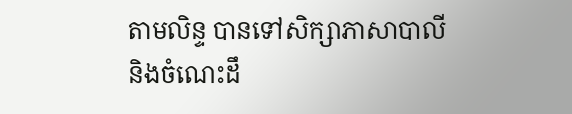តាមលិន្ទ បានទៅសិក្សាភាសាបាលី និងចំណេះដឹ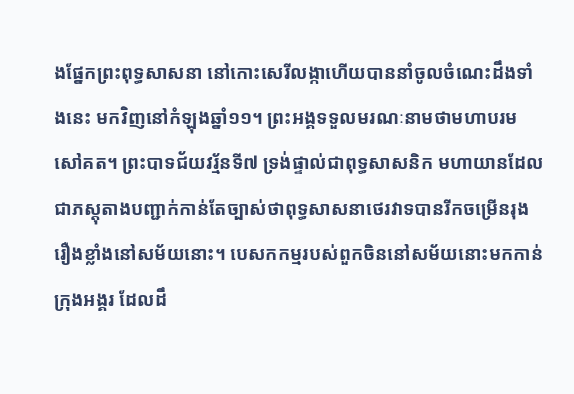ងផ្នែកព្រះពុទ្ធសាសនា នៅកោះសេរីលង្កាហើយបាននាំចូលចំណេះដឹងទាំងនេះ មកវិញនៅកំឡុងឆ្នាំ១១។ ព្រះអង្គទទួលមរណៈនាមថាមហាបរមសៅគត។ ព្រះបាទជ័យវរ្ម័នទី៧ ទ្រង់ផ្ទាល់ជាពុទ្ធសាសនិក មហាយានដែលជាភស្ដុតាងបញ្ជាក់កាន់តែច្បាស់ថាពុទ្ធសាសនាថេរវាទបានរីកចម្រើនរុងរឿងខ្លាំងនៅសម័យនោះ។ បេសកកម្មរបស់ពួកចិននៅសម័យនោះមកកាន់ក្រុងអង្គរ ដែលដឹ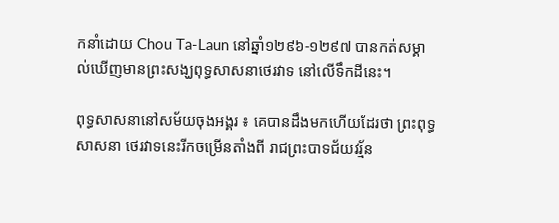កនាំដោយ Chou Ta-Laun នៅឆ្នាំ១២៩៦-១២៩៧ បានកត់សម្គាល់ឃើញមានព្រះសង្ឃពុទ្ធសាសនាថេរវាទ នៅលើទឹកដីនេះ។

ពុទ្ធសាសនានៅសម័យចុងអង្គរ ៖ គេបានដឹងមកហើយដែរថា ព្រះពុទ្ធសាសនា ថេរវាទនេះរីកចម្រើនតាំងពី រាជព្រះបាទជ័យវរ្ម័ន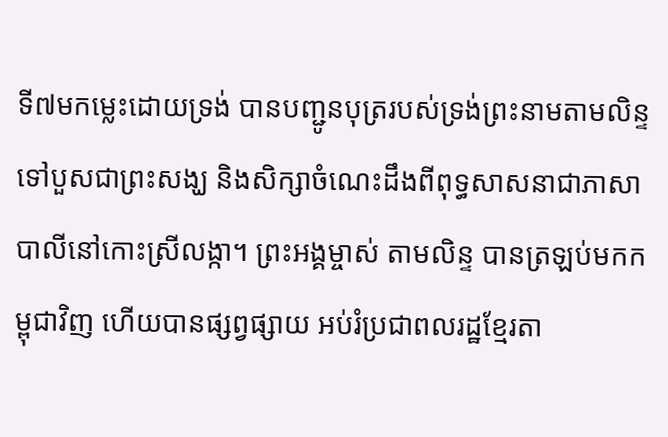ទី៧មកម្លេះដោយទ្រង់ បានបញ្ជូនបុត្ររបស់ទ្រង់ព្រះនាមតាមលិន្ទ ទៅបួសជាព្រះសង្ឃ និងសិក្សាចំណេះដឹងពីពុទ្ធសាសនាជាភាសាបាលីនៅកោះស្រីលង្កា។ ព្រះអង្គម្ចាស់ តាមលិន្ទ បានត្រឡប់មកកម្ពុជាវិញ ហើយបានផ្សព្វផ្សាយ អប់រំប្រជាពលរដ្ឋខ្មែរតា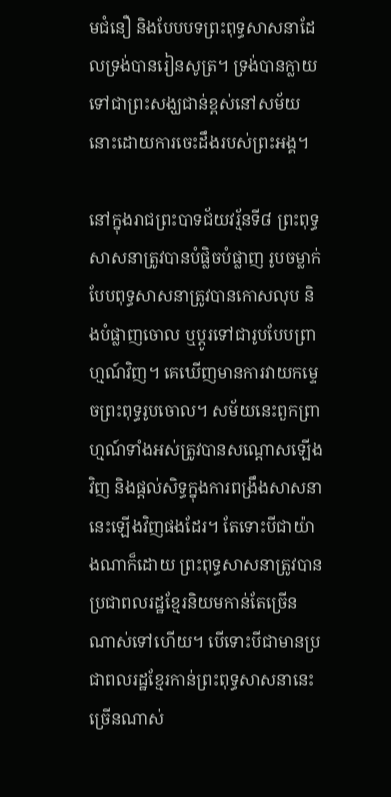មជំនឿ និងបែបបទព្រះពុទ្ធសាសនាដែលទ្រង់បានរៀនសូត្រ។ ទ្រង់បានក្លាយទៅជាព្រះសង្ឃជាន់ខ្ពស់នៅសម័យនោះដោយការចេះដឹងរបស់ព្រះអង្គ។

នៅក្នុងរាជព្រះបាទជ័យវរ្ម័នទី៨ ព្រះពុទ្ធសាសនាត្រូវបានបំផ្លិចបំផ្លាញ រូបចម្លាក់បែបពុទ្ធសាសនាត្រូវបានកោសលុប និងបំផ្លាញចោល ឬប្ដូរទៅជារូបបែបព្រាហ្មណ៍វិញ។ គេឃើញមានការវាយកម្ទេចព្រះពុទ្ធរូបចោល។ សម័យនេះពួកព្រាហ្មណ៍ទាំងអស់ត្រូវបានសណ្តោសឡើងវិញ និងផ្ដល់សិទ្ធក្នុងការពង្រឹងសាសនានេះឡើងវិញផងដែរ។ តែទោះបីជាយ៉ាងណាក៏ដោយ ព្រះពុទ្ធសាសនាត្រូវបានប្រជាពលរដ្ឋខ្មែរនិយមកាន់តែច្រើនណាស់ទៅហើយ។ បើទោះបីជាមានប្រជាពលរដ្ឋខ្មែរកាន់ព្រះពុទ្ធសាសនានេះច្រើនណាស់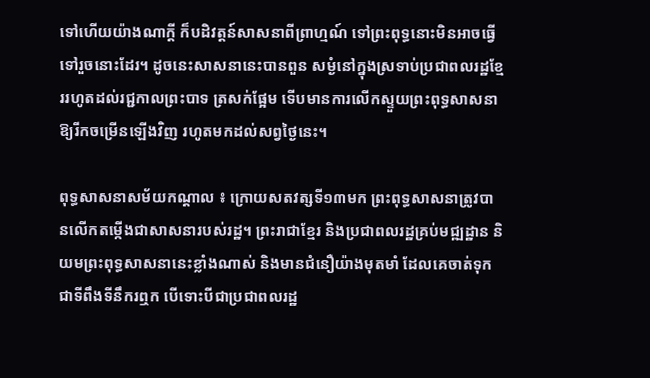ទៅហើយយ៉ាងណាក្ដី ក៏បដិវត្តន៍សាសនាពីព្រាហ្មណ៍ ទៅព្រះពុទ្ធនោះមិនអាចធ្វើទៅរួចនោះដែរ។ ដូចនេះសាសនានេះបានពួន សម្ងំនៅក្នុងស្រទាប់ប្រជាពលរដ្ឋខ្មែររហូតដល់រជ្ជកាលព្រះបាទ ត្រសក់ផ្អែម ទើបមានការលើកស្ទួយព្រះពុទ្ធសាសនាឱ្យរីកចម្រើនឡើងវិញ រហូតមកដល់សព្វថ្ងៃនេះ។

ពុទ្ធសាសនាសម័យកណ្ដាល ៖ ក្រោយសតវត្សទី១៣មក ព្រះពុទ្ធសាសនាត្រូវបានលើកតម្កើងជាសាសនារបស់រដ្ឋ។ ព្រះរាជាខ្មែរ និងប្រជាពលរដ្ឋគ្រប់មជ្ឍដ្ឋាន និយមព្រះពុទ្ធសាសនានេះខ្លាំងណាស់ និងមានជំនឿយ៉ាងមុតមាំ ដែលគេចាត់ទុកជាទីពឹងទីនឹករឮក បើទោះបីជាប្រជាពលរដ្ឋ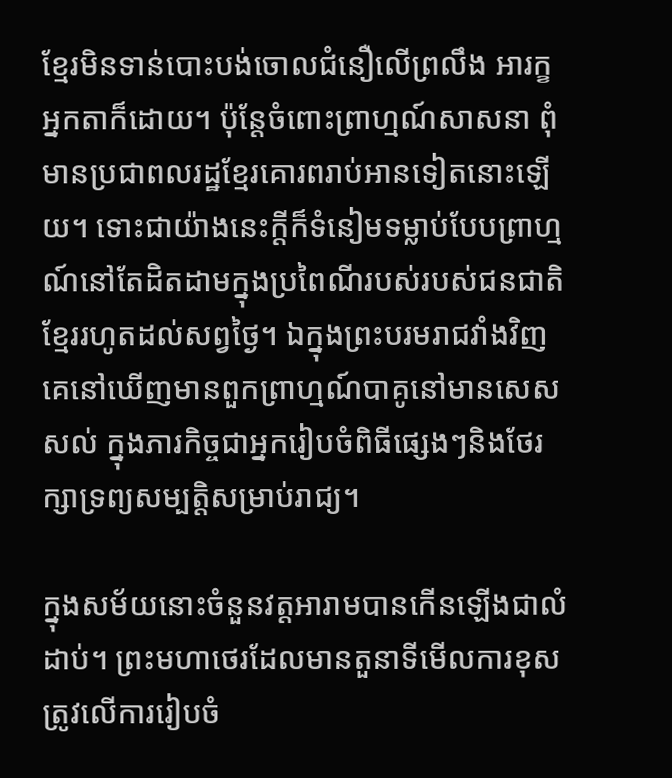ខ្មែរមិនទាន់បោះបង់ចោលជំនឿលើព្រលឹង អារក្ខ អ្នកតាក៏ដោយ។ ប៉ុន្តែចំពោះព្រាហ្មណ៍សាសនា ពុំមានប្រជាពលរដ្ឋខ្មែរគោរពរាប់អានទៀតនោះឡើយ។ ទោះជាយ៉ាងនេះក្ដីក៏ទំនៀមទម្លាប់បែបព្រាហ្មណ៍នៅតែដិតដាមក្នុងប្រពៃណីរបស់របស់ជនជាតិខ្មែររហូតដល់សព្វថ្ងៃ។ ឯក្នុងព្រះបរមរាជវាំងវិញគេនៅឃើញមានពួកព្រាហ្មណ៍បាគូនៅមានសេសសល់ ក្នុងភារកិច្ចជាអ្នករៀបចំពិធីផ្សេងៗនិងថែរក្សាទ្រព្យសម្បត្តិសម្រាប់រាជ្យ។

ក្នុងសម័យនោះចំនួនវត្តអារាមបានកើនឡើងជាលំដាប់។ ព្រះមហាថេរដែលមានតួនាទីមើលការខុសត្រូវលើការរៀបចំ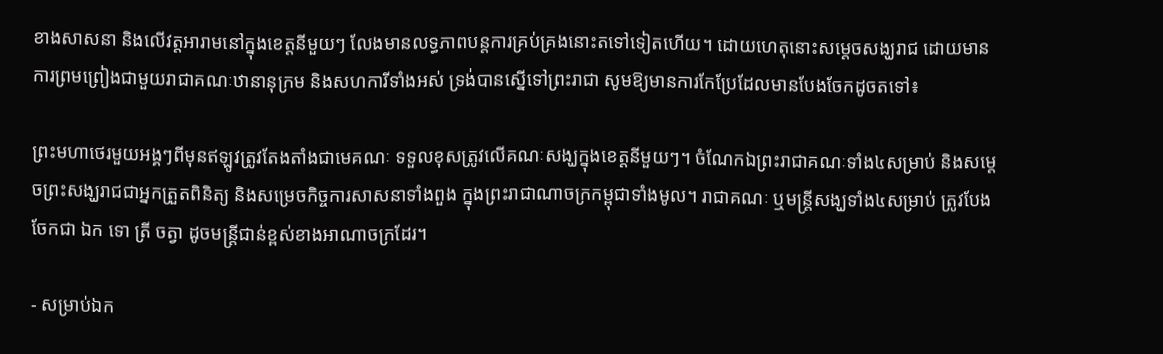ខាងសាសនា និងលើវត្តអារាមនៅក្នុងខេត្តនីមួយៗ លែងមានលទ្ធភាពបន្តការគ្រប់គ្រងនោះតទៅទៀតហើយ។ ដោយហេតុនោះសម្ដេចសង្ឃរាជ ដោយមានការព្រមព្រៀងជាមួយរាជាគណៈឋានានុក្រម និងសហការីទាំងអស់ ទ្រង់បានស្នើទៅព្រះរាជា សូមឱ្យមានការកែប្រែដែលមានបែងចែកដូចតទៅ៖

ព្រះមហាថេរមួយអង្គៗពីមុនឥឡូវត្រូវតែងតាំងជាមេគណៈ ទទួលខុសត្រូវលើគណៈសង្ឃក្នុងខេត្តនីមួយៗ។ ចំណែកឯព្រះរាជាគណៈទាំង៤សម្រាប់ និងសម្ដេចព្រះសង្ឃរាជជាអ្នកត្រួតពិនិត្យ និងសម្រេចកិច្ចការសាសនាទាំងពួង ក្នុងព្រះរាជាណាចក្រកម្ពុជាទាំងមូល។ រាជាគណៈ ឬមន្ត្រីសង្ឃទាំង៤សម្រាប់ ត្រូវបែងចែកជា ឯក ទោ ត្រី ចត្វា ដូចមន្ត្រីជាន់ខ្ពស់ខាងអាណាចក្រដែរ។

- សម្រាប់ឯក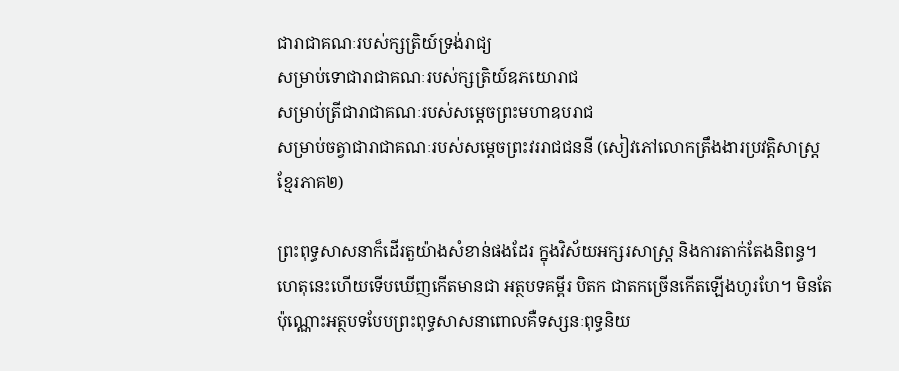ជារាជាគណៈរបស់ក្សត្រិយ៍ទ្រង់រាជ្យ
សម្រាប់ទោជារាជាគណៈរបស់ក្សត្រិយ៍ឧភយោរាជ
សម្រាប់ត្រីជារាជាគណៈរបស់សម្ដេចព្រះមហាឧបរាជ
សម្រាប់ចត្វាជារាជាគណៈរបស់សម្ដេចព្រះវររាជជននី (សៀវភៅលោកត្រឹងងារប្រវត្តិសាស្ត្រខ្មែរភាគ២)

ព្រះពុទ្ធសាសនាក៏ដើរតួយ៉ាងសំខាន់ផងដែរ ក្នុងវិស័យអក្សរសាស្ត្រ និងការតាក់តែងនិពន្ធ។ ហេតុនេះហើយទើបឃើញកើតមានជា អត្ថបទគម្ពីរ បិតក ជាតកច្រើនកើតឡើងហូរហែ។ មិនតែប៉ុណ្ណោះអត្ថបទបែបព្រះពុទ្ធសាសនាពោលគឺទស្សនៈពុទ្ធនិយ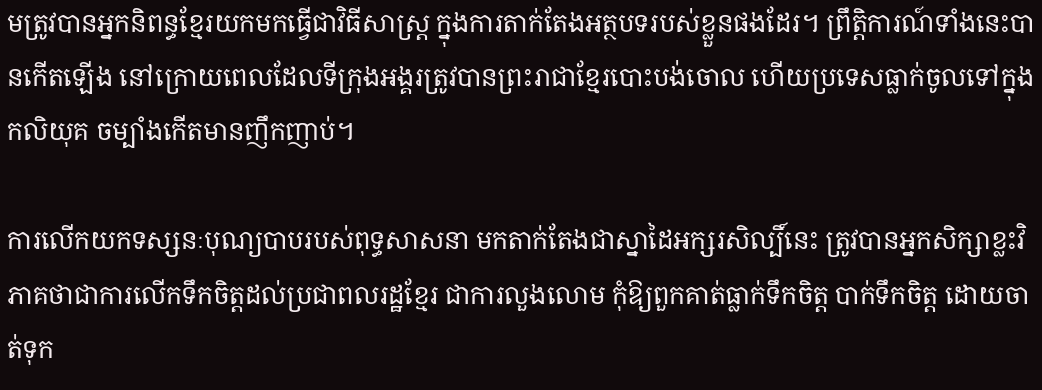មត្រូវបានអ្នកនិពន្ធខ្មែរយកមកធ្វើជាវិធីសាស្ត្រ ក្នុងការតាក់តែងអត្ថបទរបស់ខ្លួនផងដែរ។ ព្រឹត្តិការណ៍ទាំងនេះបានកើតឡើង នៅក្រោយពេលដែលទីក្រុងអង្គរត្រូវបានព្រះរាជាខ្មែរបោះបង់ចោល ហើយប្រទេសធ្លាក់ចូលទៅក្នុងកលិយុគ ចម្បាំងកើតមានញឹកញាប់។

ការលើកយកទស្សនៈបុណ្យបាបរបស់ពុទ្ធសាសនា មកតាក់តែងជាស្នាដៃអក្សរសិល្បិ៍នេះ ត្រូវបានអ្នកសិក្សាខ្លះវិភាគថាជាការលើកទឹកចិត្តដល់ប្រជាពលរដ្ឋខ្មែរ ជាការលួងលោម កុំឱ្យពួកគាត់ធ្លាក់ទឹកចិត្ត បាក់ទឹកចិត្ត ដោយចាត់ទុក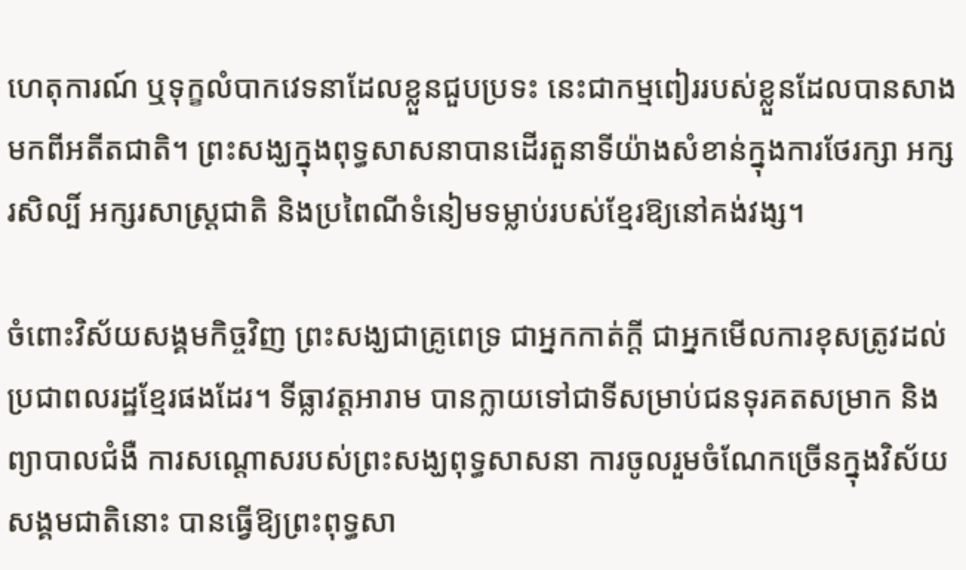ហេតុការណ៍ ឬទុក្ខលំបាកវេទនាដែលខ្លួនជួបប្រទះ នេះជាកម្មពៀររបស់ខ្លួនដែលបានសាងមកពីអតីតជាតិ។ ព្រះសង្ឃក្នុងពុទ្ធសាសនាបានដើរតួនាទីយ៉ាងសំខាន់ក្នុងការថែរក្សា អក្សរសិល្បិ៍ អក្សរសាស្ដ្រជាតិ និងប្រពៃណីទំនៀមទម្លាប់របស់ខ្មែរឱ្យនៅគង់វង្ស។

ចំពោះវិស័យសង្គមកិច្ចវិញ ព្រះសង្ឃជាគ្រូពេទ្រ ជាអ្នកកាត់ក្ដី ជាអ្នកមើលការខុសត្រូវដល់ប្រជាពលរដ្ឋខ្មែរផងដែរ។ ទីធ្លាវត្តអារាម បានក្លាយទៅជាទីសម្រាប់ជនទុរគតសម្រាក និងព្យាបាលជំងឺ ការសណ្តោសរបស់ព្រះសង្ឃពុទ្ធសាសនា ការចូលរួមចំណែកច្រើនក្នុងវិស័យសង្គមជាតិនោះ បានធ្វើឱ្យព្រះពុទ្ធសា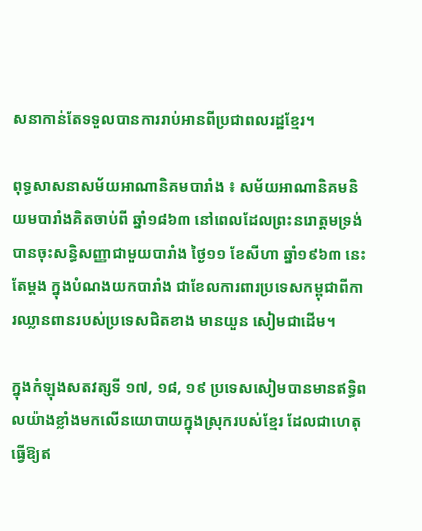សនាកាន់តែទទួលបានការរាប់អានពីប្រជាពលរដ្ឋខ្មែរ។

ពុទ្ធសាសនាសម័យអាណានិគមបារាំង ៖ សម័យអាណានិគមនិយមបារាំងគិតចាប់ពី ឆ្នាំ១៨៦៣ នៅពេលដែលព្រះនរោត្តមទ្រង់បានចុះសន្ធិសញ្ញាជាមួយបារាំង ថ្ងៃ១១ ខែសីហា ឆ្នាំ១៩៦៣ នេះតែម្ដង ក្នុងបំណងយកបារាំង ជាខែលការពារប្រទេសកម្ពុជាពីការឈ្លានពានរបស់ប្រទេសជិតខាង មានយួន សៀមជាដើម។

ក្នុងកំឡុងសតវត្សទី ១៧, ១៨, ១៩ ប្រទេសសៀមបានមានឥទ្ធិពលយ៉ាងខ្លាំងមកលើនយោបាយក្នុងស្រុករបស់ខ្មែរ ដែលជាហេតុធ្វើឱ្យឥ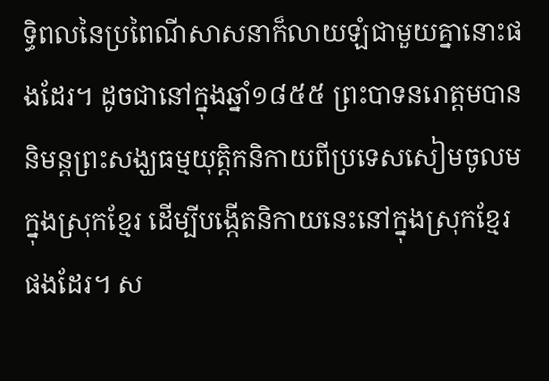ទ្ធិពលនៃប្រពៃណីសាសនាក៏លាយឡំជាមួយគ្នានោះផងដែរ។ ដូចជានៅក្នុងឆ្នាំ១៨៥៥ ព្រះបាទនរោត្តមបាននិមន្តព្រះសង្ឃធម្មយុត្តិកនិកាយពីប្រទេសសៀមចូលមក្នុងស្រុកខ្មែរ ដើម្បីបង្កើតនិកាយនេះនៅក្នុងស្រុកខ្មែរផងដែរ។ ស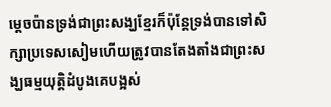ម្ដេចប៉ានទ្រង់ជាព្រះសង្ឃខ្មែរក៏ប៉ុន្តែទ្រង់បានទៅសិក្សាប្រទេសសៀមហើយត្រូវបានតែងតាំងជាព្រះសង្ឃធម្មយុត្តិដំបូងគេបង្អស់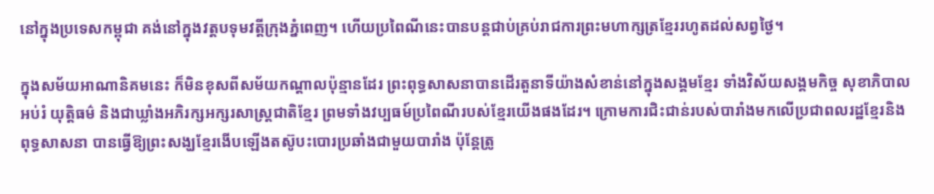នៅក្នុងប្រទេសកម្ពុជា គង់នៅក្នុងវត្តបទុមវត្តីក្រុងភ្នំពេញ។ ហើយប្រពៃណីនេះបានបន្តជាប់គ្រប់រាជការព្រះមហាក្សត្រខ្មែររហូតដល់សព្វថ្ងៃ។

ក្នុងសម័យអាណានិគមនេះ ក៏មិនខុសពីសម័យកណ្ដាលប៉ុន្មានដែរ ព្រះពុទ្ធសាសនាបានដើរតួនាទីយ៉ាងសំខាន់នៅក្នុងសង្គមខ្មែរ ទាំងវិស័យសង្គមកិច្ច សុខាភិបាល អប់រំ យុត្តិធម៌ និងជាឃ្លាំងអភិរក្សអក្សរសាស្ដ្រជាតិខ្មែរ ព្រមទាំងវប្បធម៍ប្រពៃណីរបស់ខ្មែរយើងផងដែរ។ ក្រោមការជិះជាន់របស់បារាំងមកលើប្រជាពលរដ្ឋខ្មែរនិងពុទ្ធសាសនា បានធ្វើឱ្យព្រះសង្ឃខ្មែរងើបឡើងតស៊ូបះបោរប្រឆាំងជាមួយបារាំង ប៉ុន្តែត្រូ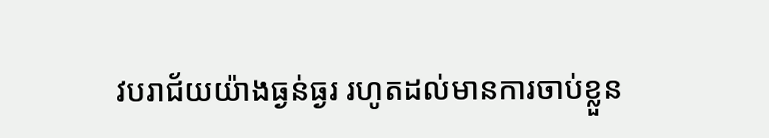វបរាជ័យយ៉ាងធ្ងន់ធ្ងរ រហូតដល់មានការចាប់ខ្លួន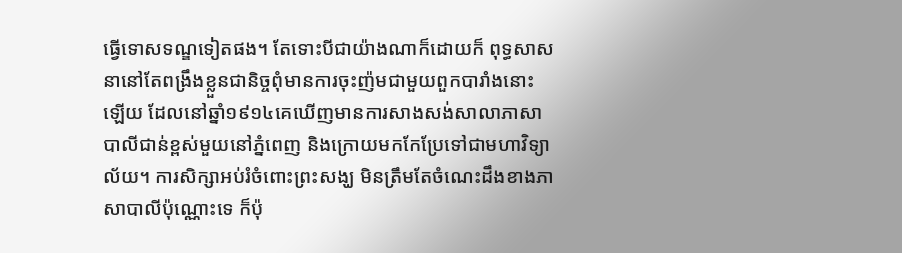ធ្វើទោសទណ្ឌទៀតផង។ តែទោះបីជាយ៉ាងណាក៏ដោយក៏ ពុទ្ធសាសនានៅតែពង្រឹងខ្លួនជានិច្ចពុំមានការចុះញ៉មជាមួយពួកបារាំងនោះឡើយ ដែលនៅឆ្នាំ១៩១៤គេឃើញមានការសាងសង់សាលាភាសាបាលីជាន់ខ្ពស់មួយនៅភ្នំពេញ និងក្រោយមកកែប្រែទៅជាមហាវិទ្យាល័យ។ ការសិក្សាអប់រំចំពោះព្រះសង្ឃ មិនត្រឹមតែចំណេះដឹងខាងភាសាបាលីប៉ុណ្ណោះទេ ក៏ប៉ុ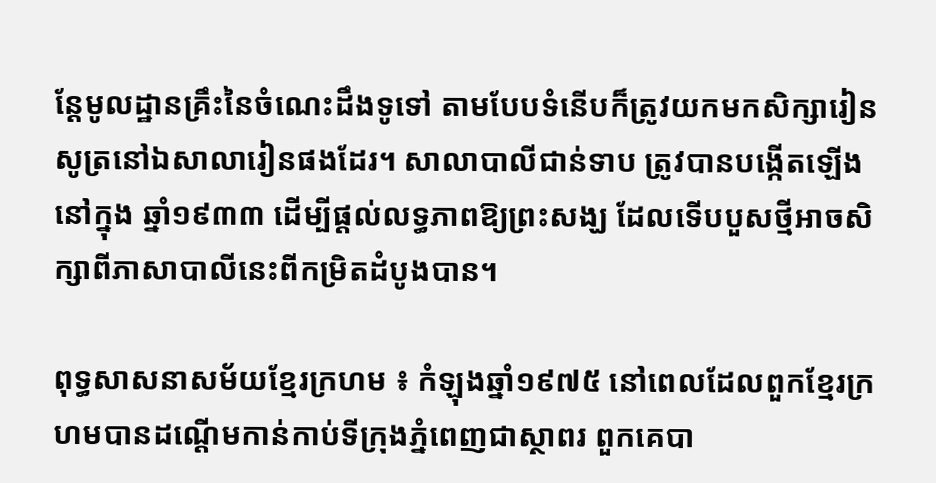ន្តែមូលដ្ឋានគ្រឹះនៃចំណេះដឹងទូទៅ តាមបែបទំនើបក៏ត្រូវយកមកសិក្សារៀនសូត្រនៅឯសាលារៀនផងដែរ។ សាលាបាលីជាន់ទាប ត្រូវបានបង្កើតឡើងនៅក្នុង ឆ្នាំ១៩៣៣ ដើម្បីផ្ដល់លទ្ធភាពឱ្យព្រះសង្ឃ ដែលទើបបួសថ្មីអាចសិក្សាពីភាសាបាលីនេះពីកម្រិតដំបូងបាន។

ពុទ្ធសាសនាសម័យខ្មែរក្រហម ៖ កំឡុងឆ្នាំ១៩៧៥ នៅពេលដែលពួកខ្មែរក្រហមបានដណ្ដើមកាន់កាប់ទីក្រុងភ្នំពេញជាស្ថាពរ ពួកគេបា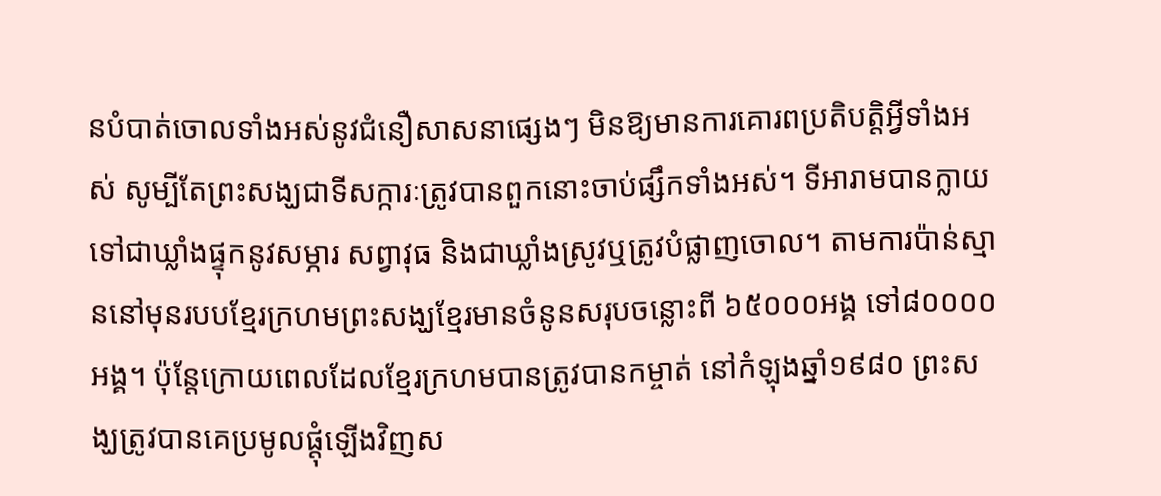នបំបាត់ចោលទាំងអស់នូវជំនឿសាសនាផ្សេងៗ មិនឱ្យមានការគោរពប្រតិបត្តិអ្វីទាំងអស់ សូម្បីតែព្រះសង្ឃជាទីសក្ការៈត្រូវបានពួកនោះចាប់ផ្សឹកទាំងអស់។ ទីអារាមបានក្លាយទៅជាឃ្លាំងផ្ទុកនូវសម្ភារ សព្វាវុធ និងជាឃ្លាំងស្រូវឬត្រូវបំផ្លាញចោល។ តាមការប៉ាន់ស្មាននៅមុនរបបខ្មែរក្រហមព្រះសង្ឃខ្មែរមានចំនូនសរុបចន្លោះពី ៦៥០០០អង្គ ទៅ៨០០០០អង្គ។ ប៉ុន្តែក្រោយពេលដែលខ្មែរក្រហមបានត្រូវបានកម្ចាត់ នៅកំឡុងឆ្នាំ១៩៨០ ព្រះសង្ឃត្រូវបានគេប្រមូលផ្តុំឡើងវិញស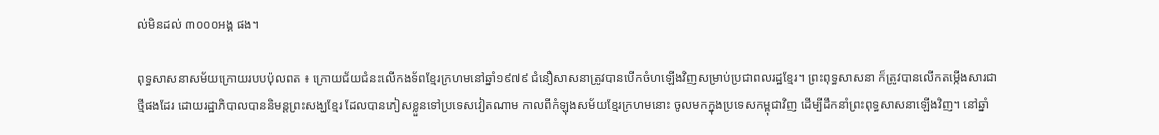ល់មិនដល់ ៣០០០អង្គ ផង។

ពុទ្ធសាសនាសម័យក្រោយរបបប៉ុលពត ៖ ក្រោយជ័យជំនះលើកងទ័ពខ្មែរក្រហមនៅឆ្នាំ១៩៧៩ ជំនឿសាសនាត្រូវបានបើកចំហឡើងវិញសម្រាប់ប្រជាពលរដ្ឋខ្មែរ។ ព្រះពុទ្ធសាសនា ក៏ត្រូវបានលើកតម្កើងសារជាថ្មីផងដែរ ដោយរដ្ឋាភិបាលបាននិមន្តព្រះសង្ឃខ្មែរ ដែលបានភៀសខ្លួនទៅប្រទេសវៀតណាម កាលពីកំឡុងសម័យខ្មែរក្រហមនោះ ចូលមកក្នុងប្រទេសកម្ពុជាវិញ ដើម្បីដឹកនាំព្រះពុទ្ធសាសនាឡើងវិញ។ នៅឆ្នាំ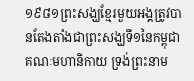១៩៨១ព្រះសង្ឃខ្មែរមួយអង្គត្រូវបានតែងតាំងជាព្រះសង្ឃទី១នៃកម្ពុជាគណៈមហានិកាយ ទ្រង់ព្រះនាម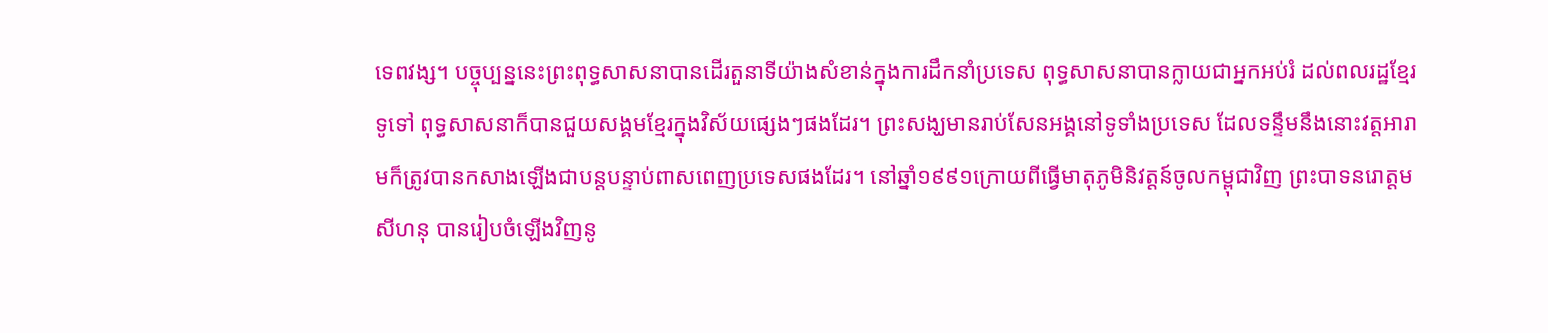ទេពវង្ស។ បច្ចុប្បន្ននេះព្រះពុទ្ធសាសនាបានដើរតួនាទីយ៉ាងសំខាន់ក្នុងការដឹកនាំប្រទេស ពុទ្ធសាសនាបានក្លាយជាអ្នកអប់រំ ដល់ពលរដ្ឋខ្មែរទូទៅ ពុទ្ធសាសនាក៏បានជួយសង្គមខ្មែរក្នុងវិស័យផ្សេងៗផងដែរ។ ព្រះសង្ឃមានរាប់សែនអង្គនៅទូទាំងប្រទេស ដែលទន្ទឹមនឹងនោះវត្តអារាមក៏ត្រូវបានកសាងឡើងជាបន្តបន្ទាប់ពាសពេញប្រទេសផងដែរ។ នៅឆ្នាំ១៩៩១ក្រោយពីធ្វើមាតុភូមិនិវត្តន៍ចូលកម្ពុជាវិញ ព្រះបាទនរោត្តមសីហនុ បានរៀបចំឡើងវិញនូ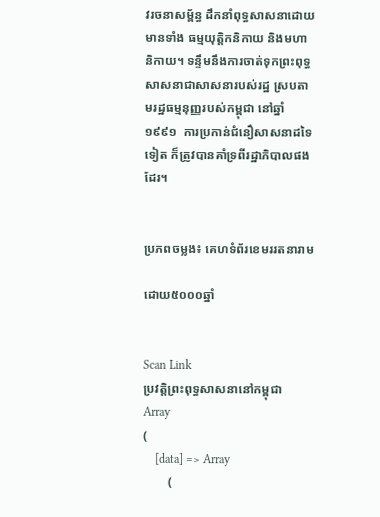វរចនាសម្ព័ន្ធ ដឹកនាំពុទ្ធសាសនាដោយមានទាំង ធម្មយុត្តិកនិកាយ និងមហានិកាយ។ ទន្ទឹមនឹងការចាត់ទុកព្រះពុទ្ធសាសនាជាសាសនារបស់រដ្ឋ ស្របតាមរដ្ឋធម្មនុញ្ញរបស់កម្ពុជា នៅឆ្នាំ១៩៩១  ការប្រកាន់ជំនឿសាសនាដទៃទៀត ក៏ត្រូវបានគាំទ្រពីរដ្ឋាភិបាលផងដែរ។


ប្រភពចម្លង៖ គេហទំព័រខេមររតនារាម

ដោយ៥០០០ឆ្នាំ


Scan Link
ប្រវត្តិព្រះពុទ្ធសាសនានៅកម្ពុជា
Array
(
    [data] => Array
        (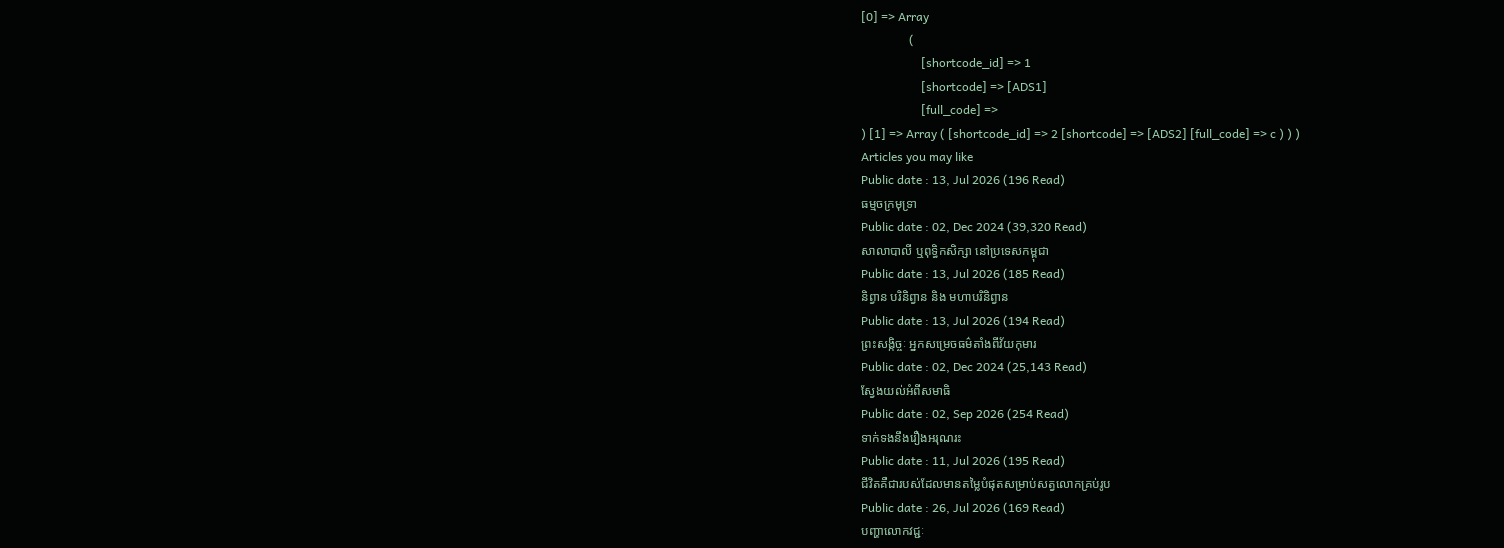[0] => Array
                (
                    [shortcode_id] => 1
                    [shortcode] => [ADS1]
                    [full_code] =>
) [1] => Array ( [shortcode_id] => 2 [shortcode] => [ADS2] [full_code] => c ) ) )
Articles you may like
Public date : 13, Jul 2026 (196 Read)
ធម្មចក្រមុទ្រា
Public date : 02, Dec 2024 (39,320 Read)
សាលាបាលី ឬពុទ្ធិកសិក្សា នៅប្រទេសកម្ពុជា
Public date : 13, Jul 2026 (185 Read)
និព្វាន បរិនិព្វាន និង មហាបរិនិព្វាន
Public date : 13, Jul 2026 (194 Read)
ព្រះសង្កិច្ចៈ អ្នកសម្រេចធម៌តាំងពីវ័យកុមារ
Public date : 02, Dec 2024 (25,143 Read)
ស្វែងយល់អំពីសមាធិ
Public date : 02, Sep 2026 (254 Read)
ទាក់ទងនឹងរឿងអរុណរះ
Public date : 11, Jul 2026 (195 Read)
ជីវិតគឺជារបស់ដែលមានតម្លៃបំផុតសម្រាប់សត្វលោកគ្រប់រូប
Public date : 26, Jul 2026 (169 Read)
បញ្ហាលោកវជ្ជៈ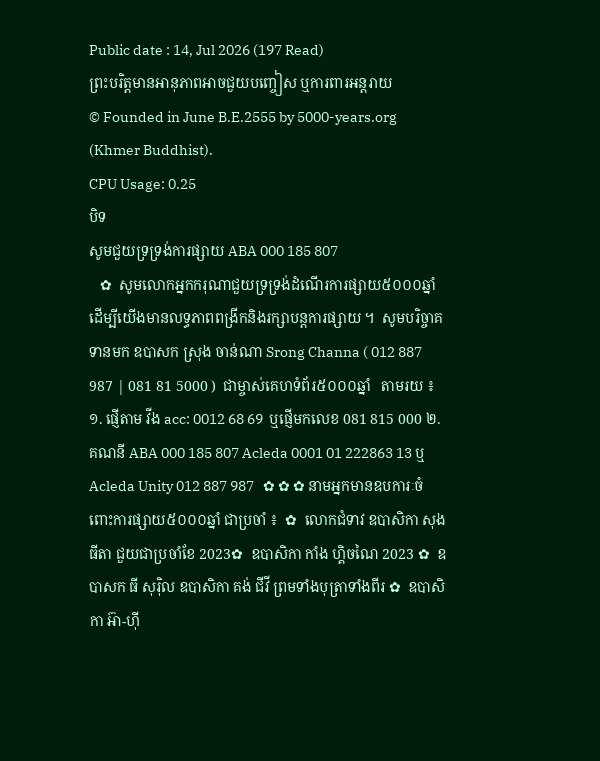Public date : 14, Jul 2026 (197 Read)
ព្រះបរិត្តមានអានុភាពអាចជួយបញ្ចៀស ឬការពារអន្តរាយ
© Founded in June B.E.2555 by 5000-years.org (Khmer Buddhist).
CPU Usage: 0.25
បិទ
សូមជួយទ្រទ្រង់ការផ្សាយ ABA 000 185 807
   ✿  សូមលោកអ្នកករុណាជួយទ្រទ្រង់ដំណើរការផ្សាយ៥០០០ឆ្នាំ  ដើម្បីយើងមានលទ្ធភាពពង្រីកនិងរក្សាបន្តការផ្សាយ ។  សូមបរិច្ចាគទានមក ឧបាសក ស្រុង ចាន់ណា Srong Channa ( 012 887 987 | 081 81 5000 )  ជាម្ចាស់គេហទំព័រ៥០០០ឆ្នាំ   តាមរយ ៖ ១. ផ្ញើតាម វីង acc: 0012 68 69  ឬផ្ញើមកលេខ 081 815 000 ២. គណនី ABA 000 185 807 Acleda 0001 01 222863 13 ឬ Acleda Unity 012 887 987   ✿ ✿ ✿ នាមអ្នកមានឧបការៈចំពោះការផ្សាយ៥០០០ឆ្នាំ ជាប្រចាំ ៖  ✿  លោកជំទាវ ឧបាសិកា សុង ធីតា ជួយជាប្រចាំខែ 2023✿  ឧបាសិកា កាំង ហ្គិចណៃ 2023 ✿  ឧបាសក ធី សុរ៉ិល ឧបាសិកា គង់ ជីវី ព្រមទាំងបុត្រាទាំងពីរ ✿  ឧបាសិកា អ៊ា-ហុី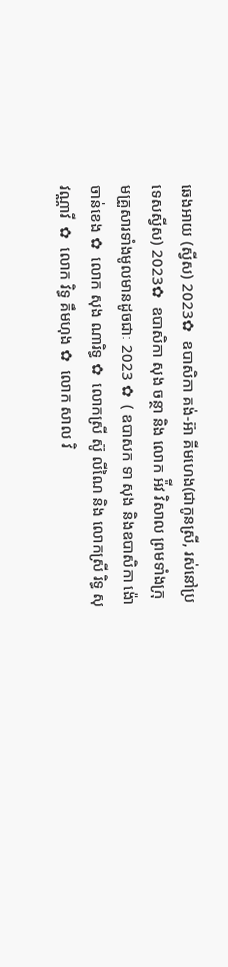ឆេងអាយ (ស្វីស) 2023✿  ឧបាសិកា គង់-អ៊ា គីមហេង(ជាកូនស្រី, រស់នៅប្រទេសស្វីស) 2023✿  ឧបាសិកា សុង ចន្ថា និង លោក អ៉ីវ វិសាល ព្រមទាំងក្រុមគ្រួសារទាំងមូលមានដូចជាៈ 2023 ✿  ( ឧបាសក ទា សុង និងឧបាសិកា ង៉ោ ចាន់ខេង ✿  លោក សុង ណារិទ្ធ ✿  លោកស្រី ស៊ូ លីណៃ និង លោកស្រី រិទ្ធ សុវណ្ណាវី  ✿  លោក វិទ្ធ គឹមហុង ✿  លោក សាល វិ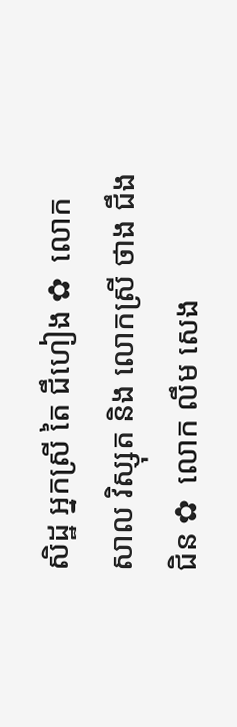សិដ្ឋ អ្នកស្រី តៃ ជឹហៀង ✿  លោក សាល វិស្សុត និង លោកស្រី ថាង ជឹងជិន ✿  លោក លឹម សេង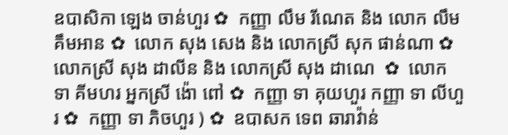ឧបាសិកា ឡេង ចាន់ហួរ ✿  កញ្ញា លឹម រីណេត និង លោក លឹម គឹមអាន ✿  លោក សុង សេង និង លោកស្រី សុក ផាន់ណា ✿  លោកស្រី សុង ដាលីន និង លោកស្រី សុង ដាណេ  ✿  លោក ទា គីមហរ អ្នកស្រី ង៉ោ ពៅ ✿  កញ្ញា ទា គុយហួរ កញ្ញា ទា លីហួរ ✿  កញ្ញា ទា ភិចហួរ ) ✿  ឧបាសក ទេព ឆារាវ៉ាន់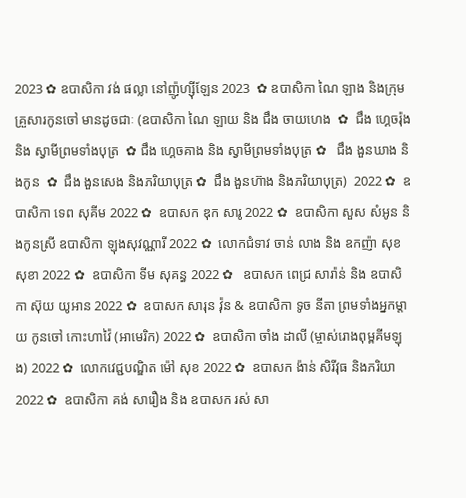2023 ✿ ឧបាសិកា វង់ ផល្លា នៅញ៉ូហ្ស៊ីឡែន 2023  ✿ ឧបាសិកា ណៃ ឡាង និងក្រុមគ្រួសារកូនចៅ មានដូចជាៈ (ឧបាសិកា ណៃ ឡាយ និង ជឹង ចាយហេង  ✿  ជឹង ហ្គេចរ៉ុង និង ស្វាមីព្រមទាំងបុត្រ  ✿ ជឹង ហ្គេចគាង និង ស្វាមីព្រមទាំងបុត្រ ✿   ជឹង ងួនឃាង និងកូន  ✿  ជឹង ងួនសេង និងភរិយាបុត្រ ✿  ជឹង ងួនហ៊ាង និងភរិយាបុត្រ)  2022 ✿  ឧបាសិកា ទេព សុគីម 2022 ✿  ឧបាសក ឌុក សារូ 2022 ✿  ឧបាសិកា សួស សំអូន និងកូនស្រី ឧបាសិកា ឡុងសុវណ្ណារី 2022 ✿  លោកជំទាវ ចាន់ លាង និង ឧកញ៉ា សុខ សុខា 2022 ✿  ឧបាសិកា ទីម សុគន្ធ 2022 ✿   ឧបាសក ពេជ្រ សារ៉ាន់ និង ឧបាសិកា ស៊ុយ យូអាន 2022 ✿  ឧបាសក សារុន វ៉ុន & ឧបាសិកា ទូច នីតា ព្រមទាំងអ្នកម្តាយ កូនចៅ កោះហាវ៉ៃ (អាមេរិក) 2022 ✿  ឧបាសិកា ចាំង ដាលី (ម្ចាស់រោងពុម្ពគីមឡុង) 2022 ✿  លោកវេជ្ជបណ្ឌិត ម៉ៅ សុខ 2022 ✿  ឧបាសក ង៉ាន់ សិរីវុធ និងភរិយា 2022 ✿  ឧបាសិកា គង់ សារឿង និង ឧបាសក រស់ សា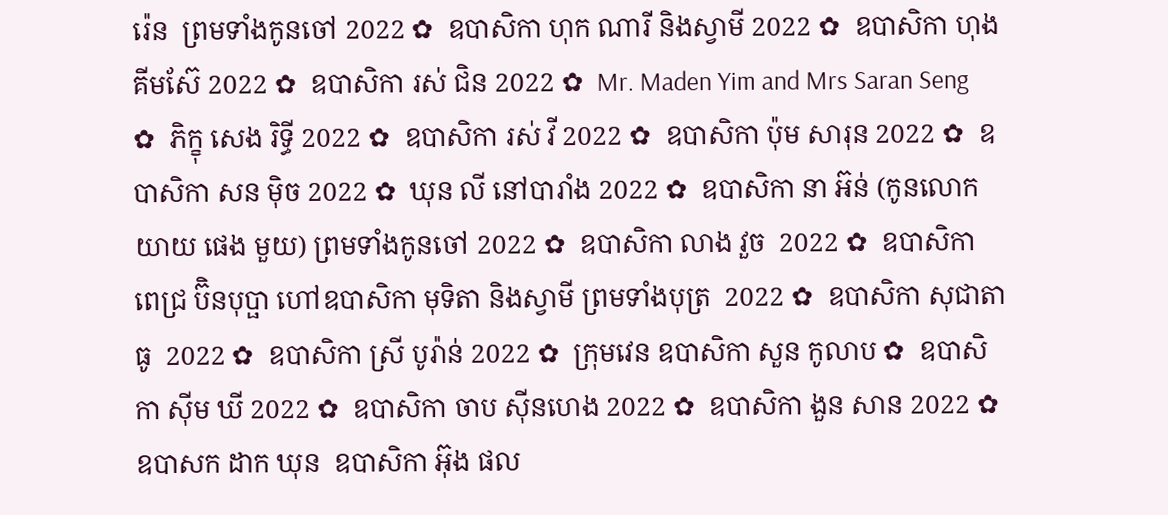រ៉េន  ព្រមទាំងកូនចៅ 2022 ✿  ឧបាសិកា ហុក ណារី និងស្វាមី 2022 ✿  ឧបាសិកា ហុង គីមស៊ែ 2022 ✿  ឧបាសិកា រស់ ជិន 2022 ✿  Mr. Maden Yim and Mrs Saran Seng  ✿  ភិក្ខុ សេង រិទ្ធី 2022 ✿  ឧបាសិកា រស់ វី 2022 ✿  ឧបាសិកា ប៉ុម សារុន 2022 ✿  ឧបាសិកា សន ម៉ិច 2022 ✿  ឃុន លី នៅបារាំង 2022 ✿  ឧបាសិកា នា អ៊ន់ (កូនលោកយាយ ផេង មួយ) ព្រមទាំងកូនចៅ 2022 ✿  ឧបាសិកា លាង វួច  2022 ✿  ឧបាសិកា ពេជ្រ ប៊ិនបុប្ផា ហៅឧបាសិកា មុទិតា និងស្វាមី ព្រមទាំងបុត្រ  2022 ✿  ឧបាសិកា សុជាតា ធូ  2022 ✿  ឧបាសិកា ស្រី បូរ៉ាន់ 2022 ✿  ក្រុមវេន ឧបាសិកា សួន កូលាប ✿  ឧបាសិកា ស៊ីម ឃី 2022 ✿  ឧបាសិកា ចាប ស៊ីនហេង 2022 ✿  ឧបាសិកា ងួន សាន 2022 ✿  ឧបាសក ដាក ឃុន  ឧបាសិកា អ៊ុង ផល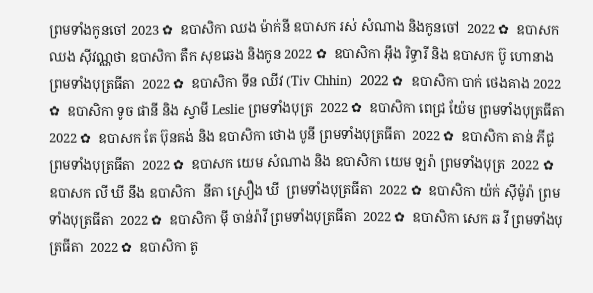ព្រមទាំងកូនចៅ 2023 ✿  ឧបាសិកា ឈង ម៉ាក់នី ឧបាសក រស់ សំណាង និងកូនចៅ  2022 ✿  ឧបាសក ឈង សុីវណ្ណថា ឧបាសិកា តឺក សុខឆេង និងកូន 2022 ✿  ឧបាសិកា អុឹង រិទ្ធារី និង ឧបាសក ប៊ូ ហោនាង ព្រមទាំងបុត្រធីតា  2022 ✿  ឧបាសិកា ទីន ឈីវ (Tiv Chhin)  2022 ✿  ឧបាសិកា បាក់ ថេងគាង 2022 ✿  ឧបាសិកា ទូច ផានី និង ស្វាមី Leslie ព្រមទាំងបុត្រ  2022 ✿  ឧបាសិកា ពេជ្រ យ៉ែម ព្រមទាំងបុត្រធីតា  2022 ✿  ឧបាសក តែ ប៊ុនគង់ និង ឧបាសិកា ថោង បូនី ព្រមទាំងបុត្រធីតា  2022 ✿  ឧបាសិកា តាន់ ភីជូ ព្រមទាំងបុត្រធីតា  2022 ✿  ឧបាសក យេម សំណាង និង ឧបាសិកា យេម ឡរ៉ា ព្រមទាំងបុត្រ  2022 ✿  ឧបាសក លី ឃី នឹង ឧបាសិកា  នីតា ស្រឿង ឃី  ព្រមទាំងបុត្រធីតា  2022 ✿  ឧបាសិកា យ៉ក់ សុីម៉ូរ៉ា ព្រមទាំងបុត្រធីតា  2022 ✿  ឧបាសិកា មុី ចាន់រ៉ាវី ព្រមទាំងបុត្រធីតា  2022 ✿  ឧបាសិកា សេក ឆ វី ព្រមទាំងបុត្រធីតា  2022 ✿  ឧបាសិកា តូ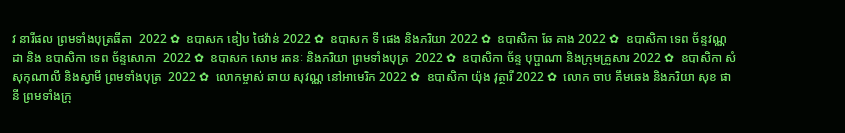វ នារីផល ព្រមទាំងបុត្រធីតា  2022 ✿  ឧបាសក ឌៀប ថៃវ៉ាន់ 2022 ✿  ឧបាសក ទី ផេង និងភរិយា 2022 ✿  ឧបាសិកា ឆែ គាង 2022 ✿  ឧបាសិកា ទេព ច័ន្ទវណ្ណដា និង ឧបាសិកា ទេព ច័ន្ទសោភា  2022 ✿  ឧបាសក សោម រតនៈ និងភរិយា ព្រមទាំងបុត្រ  2022 ✿  ឧបាសិកា ច័ន្ទ បុប្ផាណា និងក្រុមគ្រួសារ 2022 ✿  ឧបាសិកា សំ សុកុណាលី និងស្វាមី ព្រមទាំងបុត្រ  2022 ✿  លោកម្ចាស់ ឆាយ សុវណ្ណ នៅអាមេរិក 2022 ✿  ឧបាសិកា យ៉ុង វុត្ថារី 2022 ✿  លោក ចាប គឹមឆេង និងភរិយា សុខ ផានី ព្រមទាំងក្រុ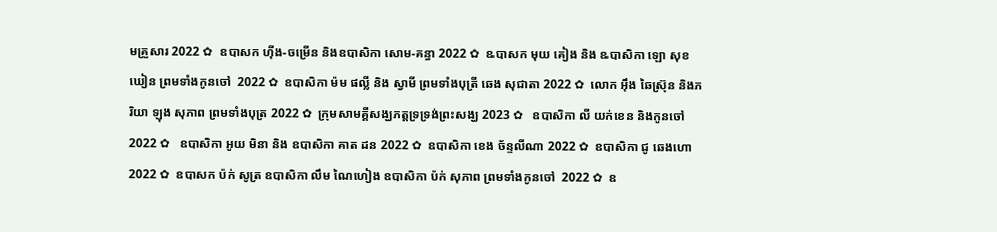មគ្រួសារ 2022 ✿  ឧបាសក ហ៊ីង-ចម្រើន និងឧបាសិកា សោម-គន្ធា 2022 ✿  ឩបាសក មុយ គៀង និង ឩបាសិកា ឡោ សុខឃៀន ព្រមទាំងកូនចៅ  2022 ✿  ឧបាសិកា ម៉ម ផល្លី និង ស្វាមី ព្រមទាំងបុត្រី ឆេង សុជាតា 2022 ✿  លោក អ៊ឹង ឆៃស្រ៊ុន និងភរិយា ឡុង សុភាព ព្រមទាំងបុត្រ 2022 ✿  ក្រុមសាមគ្គីសង្ឃភត្តទ្រទ្រង់ព្រះសង្ឃ 2023 ✿   ឧបាសិកា លី យក់ខេន និងកូនចៅ 2022 ✿   ឧបាសិកា អូយ មិនា និង ឧបាសិកា គាត ដន 2022 ✿  ឧបាសិកា ខេង ច័ន្ទលីណា 2022 ✿  ឧបាសិកា ជូ ឆេងហោ 2022 ✿  ឧបាសក ប៉ក់ សូត្រ ឧបាសិកា លឹម ណៃហៀង ឧបាសិកា ប៉ក់ សុភាព ព្រមទាំងកូនចៅ  2022 ✿  ឧ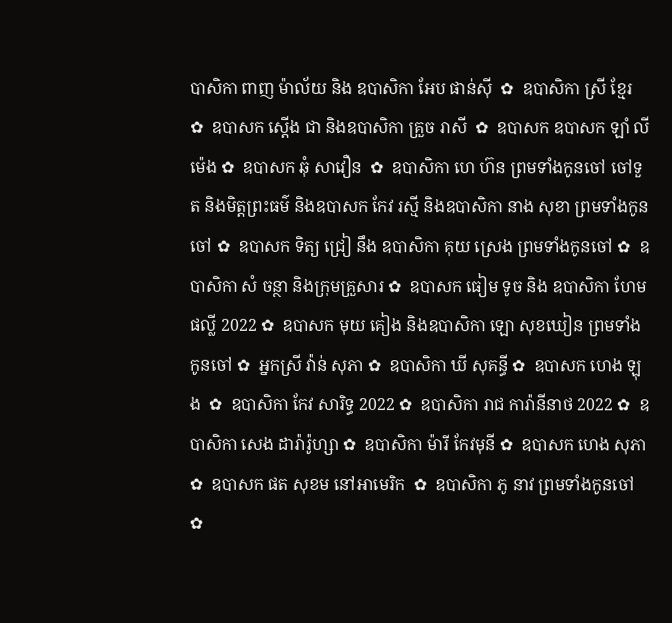បាសិកា ពាញ ម៉ាល័យ និង ឧបាសិកា អែប ផាន់ស៊ី  ✿  ឧបាសិកា ស្រី ខ្មែរ  ✿  ឧបាសក ស្តើង ជា និងឧបាសិកា គ្រួច រាសី  ✿  ឧបាសក ឧបាសក ឡាំ លីម៉េង ✿  ឧបាសក ឆុំ សាវឿន  ✿  ឧបាសិកា ហេ ហ៊ន ព្រមទាំងកូនចៅ ចៅទួត និងមិត្តព្រះធម៌ និងឧបាសក កែវ រស្មី និងឧបាសិកា នាង សុខា ព្រមទាំងកូនចៅ ✿  ឧបាសក ទិត្យ ជ្រៀ នឹង ឧបាសិកា គុយ ស្រេង ព្រមទាំងកូនចៅ ✿  ឧបាសិកា សំ ចន្ថា និងក្រុមគ្រួសារ ✿  ឧបាសក ធៀម ទូច និង ឧបាសិកា ហែម ផល្លី 2022 ✿  ឧបាសក មុយ គៀង និងឧបាសិកា ឡោ សុខឃៀន ព្រមទាំងកូនចៅ ✿  អ្នកស្រី វ៉ាន់ សុភា ✿  ឧបាសិកា ឃី សុគន្ធី ✿  ឧបាសក ហេង ឡុង  ✿  ឧបាសិកា កែវ សារិទ្ធ 2022 ✿  ឧបាសិកា រាជ ការ៉ានីនាថ 2022 ✿  ឧបាសិកា សេង ដារ៉ារ៉ូហ្សា ✿  ឧបាសិកា ម៉ារី កែវមុនី ✿  ឧបាសក ហេង សុភា  ✿  ឧបាសក ផត សុខម នៅអាមេរិក  ✿  ឧបាសិកា ភូ នាវ ព្រមទាំងកូនចៅ ✿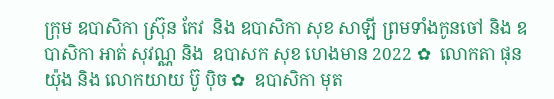ក្រុម ឧបាសិកា ស្រ៊ុន កែវ  និង ឧបាសិកា សុខ សាឡី ព្រមទាំងកូនចៅ និង ឧបាសិកា អាត់ សុវណ្ណ និង  ឧបាសក សុខ ហេងមាន 2022 ✿  លោកតា ផុន យ៉ុង និង លោកយាយ ប៊ូ ប៉ិច ✿  ឧបាសិកា មុត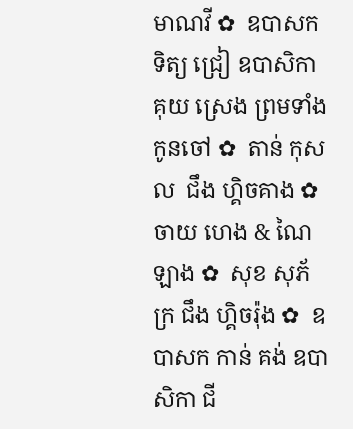មាណវី ✿  ឧបាសក ទិត្យ ជ្រៀ ឧបាសិកា គុយ ស្រេង ព្រមទាំងកូនចៅ ✿  តាន់ កុសល  ជឹង ហ្គិចគាង ✿  ចាយ ហេង & ណៃ ឡាង ✿  សុខ សុភ័ក្រ ជឹង ហ្គិចរ៉ុង ✿  ឧបាសក កាន់ គង់ ឧបាសិកា ជី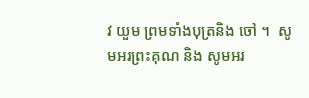វ យួម ព្រមទាំងបុត្រនិង ចៅ ។  សូមអរព្រះគុណ និង សូមអរ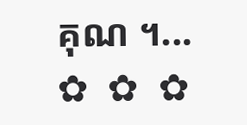គុណ ។...       ✿  ✿  ✿